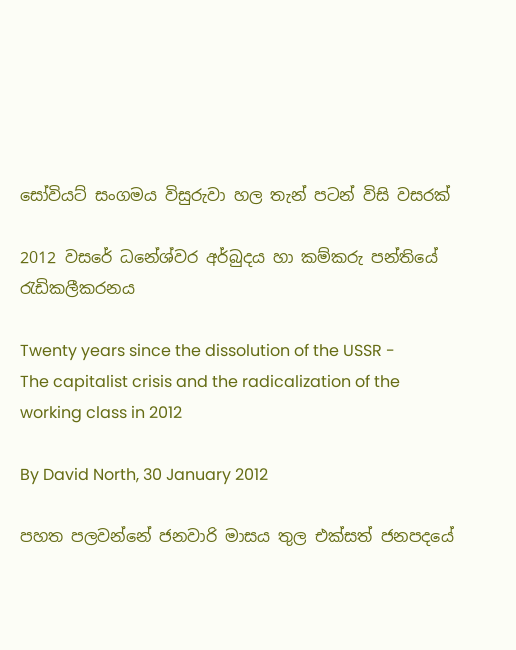සෝවියට් සංගමය විසුරුවා හල තැන් පටන් විසි වසරක්

2012 වසරේ ධනේශ්වර අර්බුදය හා කම්කරු පන්තියේ රැඩිකලීකරනය

Twenty years since the dissolution of the USSR - The capitalist crisis and the radicalization of the working class in 2012

By David North, 30 January 2012

පහත පලවන්නේ ජනවාරි මාසය තුල එක්සත් ජනපදයේ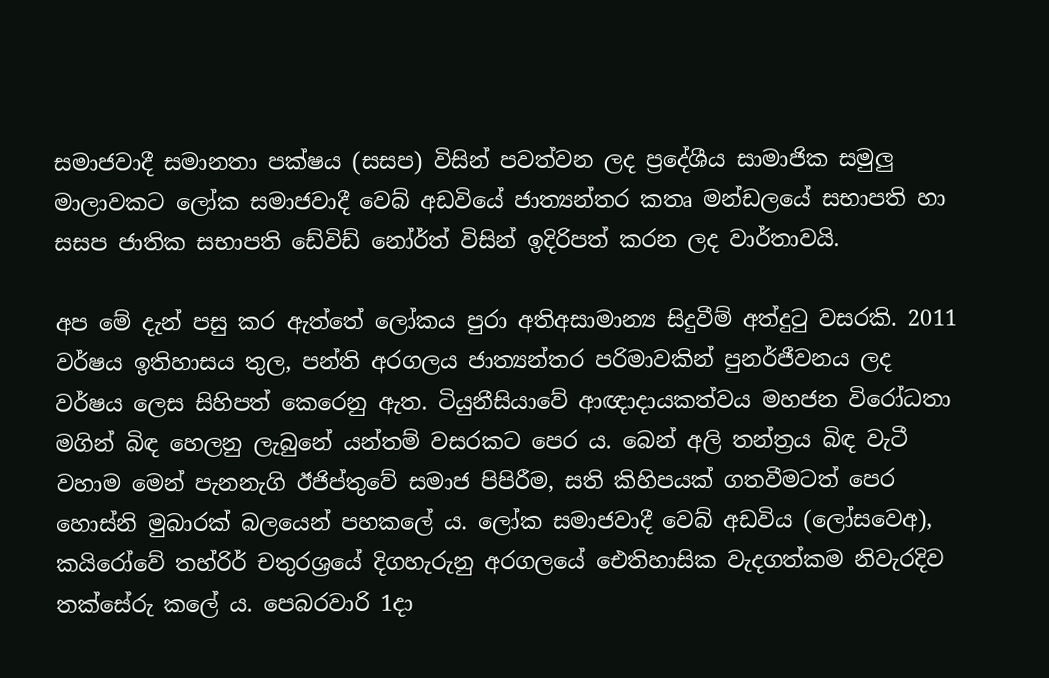සමාජවාදී සමානතා පක්ෂය (සසප) විසින් පවත්වන ලද ප්‍රදේශීය සාමාජික සමුලු මාලාවකට ලෝක සමාජවාදී වෙබ් අඩවියේ ජාත්‍යන්තර කතෘ මන්ඩලයේ සභාපති හා සසප ජාතික සභාපති ඩේවිඩ් නෝර්ත් විසින් ඉදිරිපත් කරන ලද වාර්තාවයි.

අප මේ දැන් පසු කර ඇත්තේ ලෝකය පුරා අතිඅසාමාන්‍ය සිදුවීම් අත්දුටු වසරකි. 2011 වර්ෂය ඉතිහාසය තුල, පන්ති අරගලය ජාත්‍යන්තර පරිමාවකින් පුනර්ජීවනය ලද වර්ෂය ලෙස සිහිපත් කෙරෙනු ඇත. ටියුනීසියාවේ ආඥාදායකත්වය මහජන විරෝධතා මගින් බිඳ හෙලනු ලැබුනේ යන්තම් වසරකට පෙර ය. බෙන් අලි තන්ත්‍රය බිඳ වැටී වහාම මෙන් පැනනැගි ඊජිප්තුවේ සමාජ පිපිරීම, සති කිහිපයක් ගතවීමටත් පෙර හොස්නි මුබාරක් බලයෙන් පහකලේ ය. ලෝක සමාජවාදී වෙබ් අඩවිය (ලෝසවෙඅ), කයිරෝවේ තහ්රිර් චතුරශ්‍රයේ දිගහැරුනු අරගලයේ ඓතිහාසික වැදගත්කම නිවැරදිව තක්සේරු කලේ ය. පෙබරවාරි 1දා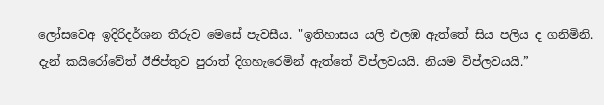ලෝසවෙඅ ඉදිරිදර්ශන තීරුව මෙසේ පැවසීය. "ඉතිහාසය යලි එලඹ ඇත්තේ සිය පලිය ද ගනිමිනි. දැන් කයිරෝවේත් ඊජිප්තුව පුරාත් දිගහැරෙමින් ඇත්තේ විප්ලවයයි. නියම විප්ලවයයි.”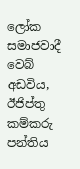ලෝක සමාජවාදී වෙබ් අඩවිය, ඊජිප්තු කම්කරු පන්තිය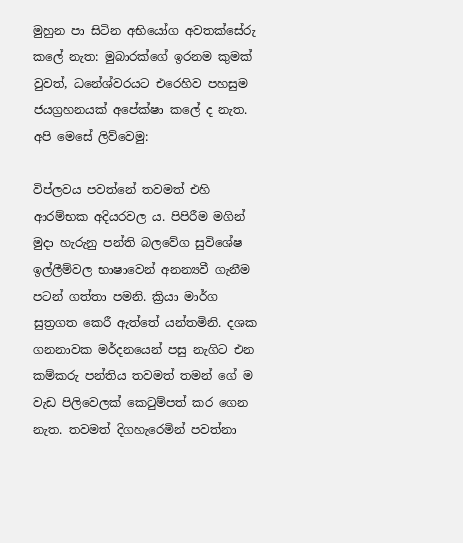මුහුන පා සිටින අභියෝග අවතක්සේරු කලේ නැත: මුබාරක්ගේ ඉරනම කුමක් වුවත්, ධනේශ්වරයට එරෙහිව පහසුම ජයග්‍රහනයක් අපේක්ෂා කලේ ද නැත. අපි මෙසේ ලිව්වෙමු:

විප්ලවය පවත්නේ තවමත් එහි ආරම්භක අදියරවල ය. පිපිරීම මගින් මුදා හැරුනු පන්ති බලවේග සුවිශේෂ ඉල්ලීම්වල භාෂාවෙන් අනන්‍යවී ගැනීම පටන් ගත්තා පමනි. ක්‍රියා මාර්ග සුත්‍රගත කෙරී ඇත්තේ යන්තමිනි. දශක ගනනාවක මර්දනයෙන් පසු නැගිට එන කම්කරු පන්තිය තවමත් තමන් ගේ ම වැඩ පිලිවෙලක් කෙටුම්පත් කර ගෙන නැත. තවමත් දිගහැරෙමින් පවත්නා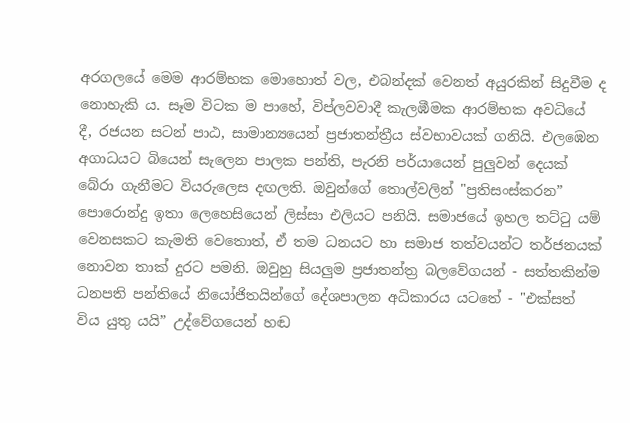අරගලයේ මෙම ආරම්භක මොහොත් වල, එබන්දක් වෙනත් අයුරකින් සිදුවීම ද නොහැකි ය. සෑම විටක ම පාහේ, විප්ලවවාදී කැලඹීමක ආරම්භක අවධියේ දී, රජයන සටන් පාඨ, සාමාන්‍යයෙන් ප්‍රජාතන්ත්‍රීය ස්වභාවයක් ගනියි. එලඹෙන අගාධයට බියෙන් සැලෙන පාලක පන්ති, පැරනි පර්යායෙන් පුලුවන් දෙයක් බේරා ගැනීමට වියරුලෙස දඟලති. ඔවුන්ගේ තොල්වලින් "ප්‍රතිසංස්කරන” පොරොන්දු ඉතා ලෙහෙසියෙන් ලිස්සා එලියට පනියි. සමාජයේ ඉහල තට්ටු යම් වෙනසකට කැමති වෙතොත්, ඒ තම ධනයට හා සමාජ තත්වයන්ට තර්ජනයක් නොවන තාක් දුරට පමනි. ඔවුහු සියලුම ප්‍රජාතන්ත්‍ර බලවේගයන් - සත්තකින්ම ධනපති පන්තියේ නියෝජිතයින්ගේ දේශපාලන අධිකාරය යටතේ - "එක්සත් විය යුතු යයි” උද්වේගයෙන් හඬ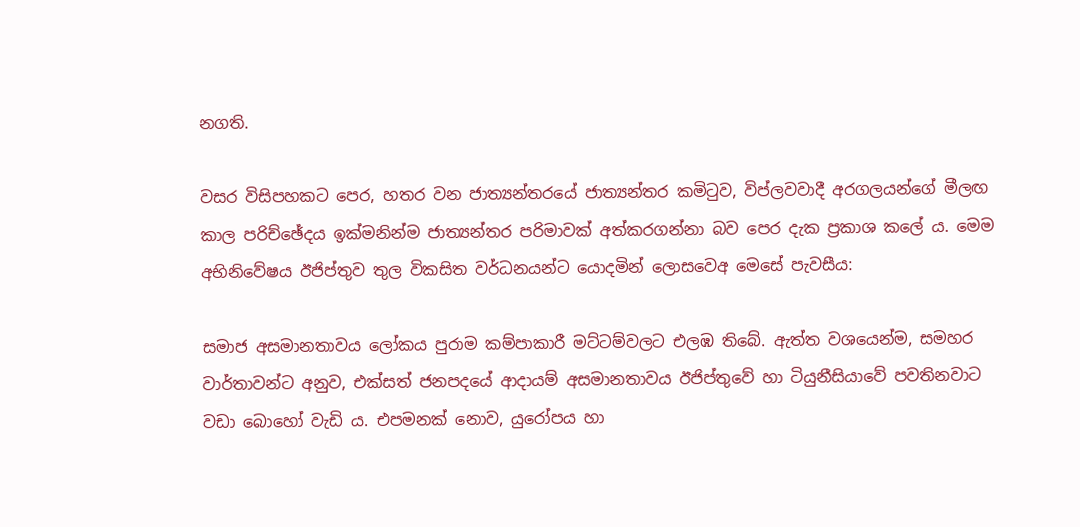නගති.

වසර විසිපහකට පෙර, හතර වන ජාත්‍යන්තරයේ ජාත්‍යන්තර කමිටුව, විප්ලවවාදී අරගලයන්ගේ මීලඟ කාල පරිච්ඡේදය ඉක්මනින්ම ජාත්‍යන්තර පරිමාවක් අත්කරගන්නා බව පෙර දැක ප්‍රකාශ කලේ ය. මෙම අභිනිවේෂය ඊජිප්තුව තුල විකසිත වර්ධනයන්ට යොදමින් ලොසවෙඅ මෙසේ පැවසීය:

සමාජ අසමානතාවය ලෝකය පුරාම කම්පාකාරී මට්ටම්වලට එලඹ තිබේ. ඇත්ත වශයෙන්ම, සමහර වාර්තාවන්ට අනුව, එක්සත් ජනපදයේ ආදායම් අසමානතාවය ඊජිප්තුවේ හා ටියුනීසියාවේ පවතිනවාට වඩා බොහෝ වැඩි ය. එපමනක් නොව, යුරෝපය හා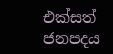එක්සත් ජනපදය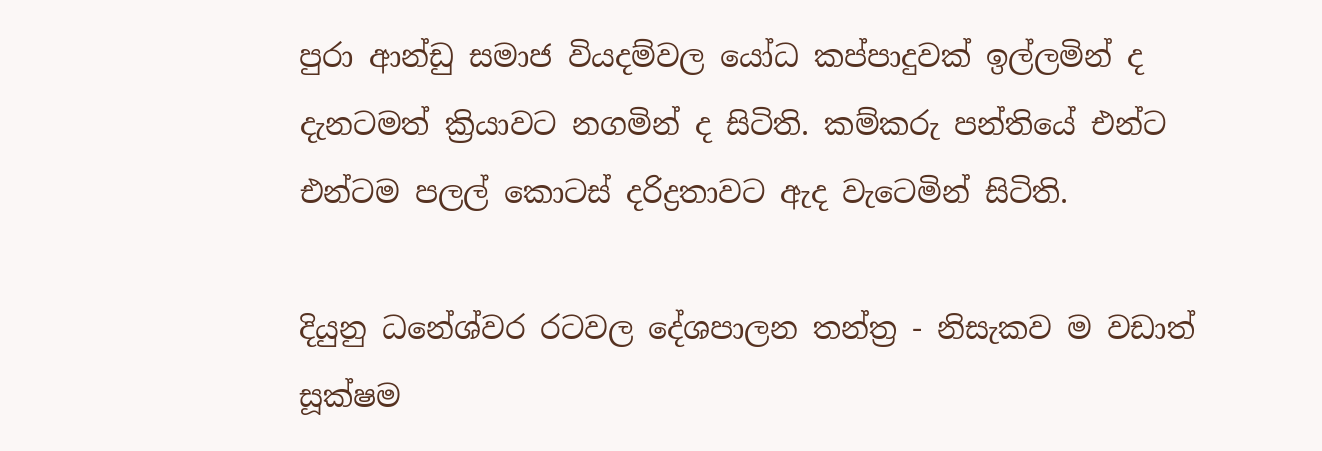පුරා ආන්ඩු සමාජ වියදම්වල යෝධ කප්පාදුවක් ඉල්ලමින් ද දැනටමත් ක්‍රියාවට නගමින් ද සිටිති. කම්කරු පන්තියේ එන්ට එන්ටම පලල් කොටස් දරිද්‍රතාවට ඇද වැටෙමින් සිටිති.

දියුනු ධනේශ්වර රටවල දේශපාලන තන්ත්‍ර - නිසැකව ම වඩාත් සූක්ෂම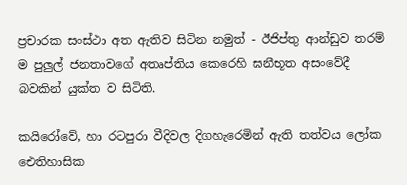ප්‍රචාරක සංස්ථා අත ඇතිව සිටින නමුත් - ඊජිප්තු ආන්ඩුව තරම් ම පුලුල් ජනතාවගේ අතෘප්තිය කෙරෙහි ඝනීභූත අසංවේදී බවකින් යුක්ත ව සිටිති.

කයිරෝවේ, හා රටපුරා වීදිවල දිගහැරෙමින් ඇති තත්වය ලෝක ඓතිහාසික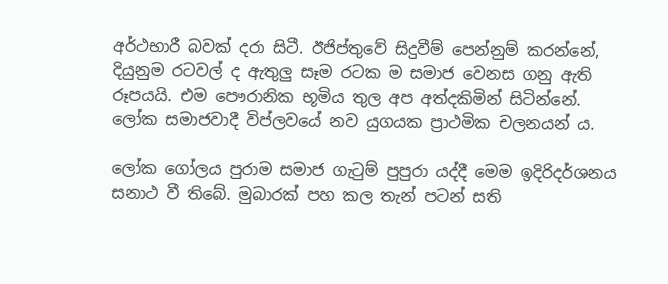අර්ථභාරී බවක් දරා සිටී. ඊජිප්තුවේ සිදුවීම් පෙන්නුම් කරන්නේ, දියුනුම රටවල් ද ඇතුලු සෑම රටක ම සමාජ වෙනස ගනු ඇති රූපයයි. එම පෞරානික භූමිය තුල අප අත්දකිමින් සිටින්නේ. ලෝක සමාජවාදී විප්ලවයේ නව යුගයක ප්‍රාථමික චලනයන් ය.

ලෝක ගෝලය පුරාම සමාජ ගැටුම් පුපුරා යද්දී මෙම ඉදිරිදර්ශනය සනාථ වී තිබේ. මුබාරක් පහ කල තැන් පටන් සති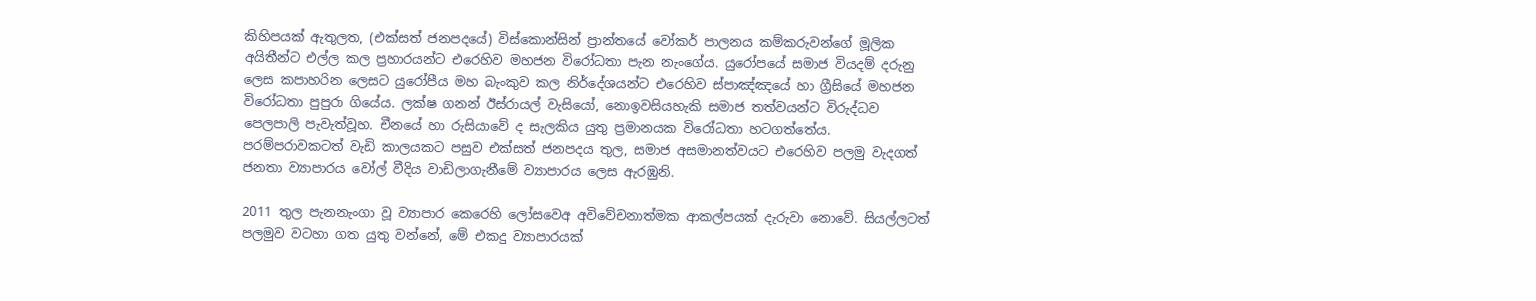කිහිපයක් ඇතුලත, (එක්සත් ජනපදයේ) විස්කොන්සින් ප්‍රාන්තයේ වෝකර් පාලනය කම්කරුවන්ගේ මූලික අයිතීන්ට එල්ල කල ප්‍රහාරයන්ට එරෙහිව මහජන විරෝධතා පැන නැංගේය. යුරෝපයේ සමාජ වියදම් දරුනු ලෙස කපාහරින ලෙසට යුරෝපීය මහ බැංකුව කල නිර්දේශයන්ට එරෙහිව ස්පාඤ්ඤයේ හා ග්‍රීසියේ මහජන විරෝධතා පුපුරා ගියේය. ලක්ෂ ගනන් ඊස්රායල් වැසියෝ, නොඉවසියහැකි සමාජ තත්වයන්ට විරුද්ධව පෙලපාලි පැවැත්වූහ. චීනයේ හා රුසියාවේ ද සැලකිය යුතු ප්‍රමානයක විරෝධතා හටගත්තේය. පරම්පරාවකටත් වැඩි කාලයකට පසුව එක්සත් ජනපදය තුල, සමාජ අසමානත්වයට එරෙහිව පලමු වැදගත් ජනතා ව්‍යාපාරය වෝල් වීදිය වාඩිලාගැනීමේ ව්‍යාපාරය ලෙස ඇරඹුනි.

2011 තුල පැනනැංගා වූ ව්‍යාපාර කෙරෙහි ලෝසවෙඅ අවිවේචනාත්මක ආකල්පයක් දැරුවා නොවේ. සියල්ලටත් පලමුව වටහා ගත යුතු වන්නේ, මේ එකදු ව්‍යාපාරයක්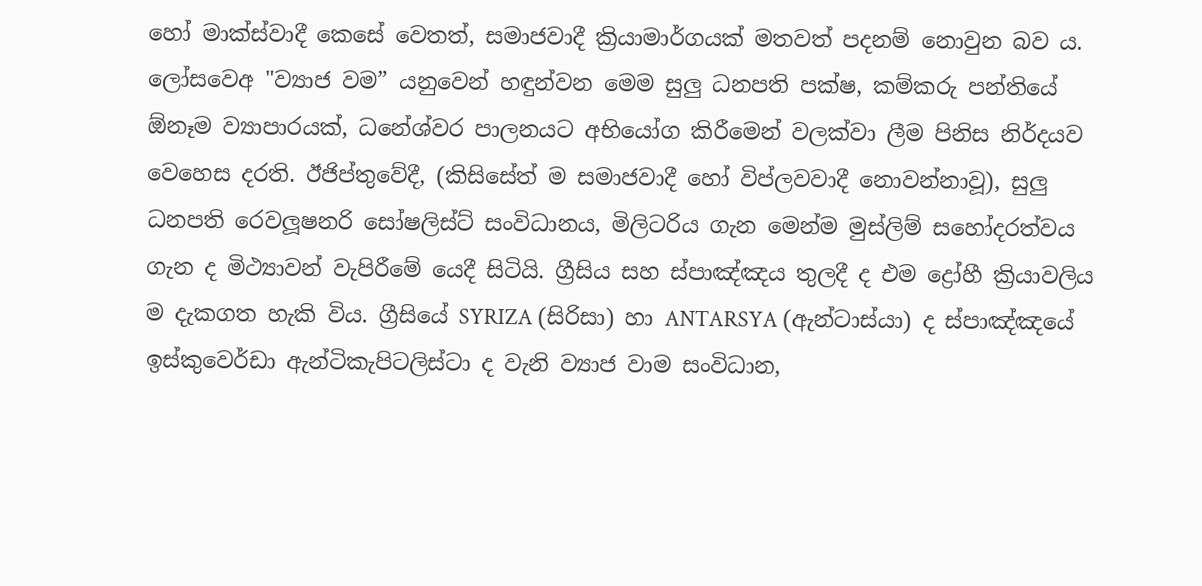හෝ මාක්ස්වාදී කෙසේ වෙතත්, සමාජවාදී ක්‍රියාමාර්ගයක් මතවත් පදනම් නොවුන බව ය. ලෝසවෙඅ "ව්‍යාජ වම” යනුවෙන් හඳුන්වන මෙම සුලු ධනපති පක්ෂ, කම්කරු පන්තියේ ඕනෑම ව්‍යාපාරයක්, ධනේශ්වර පාලනයට අභියෝග කිරීමෙන් වලක්වා ලීම පිනිස නිර්දයව වෙහෙස දරති. ඊජිප්තුවේදී, (කිසිසේත් ම සමාජවාදී හෝ විප්ලවවාදී නොවන්නාවූ), සුලු ධනපති රෙවලූෂනරි සෝෂලිස්ට් සංවිධානය, මිලිටරිය ගැන මෙන්ම මුස්ලිම් සහෝදරත්වය ගැන ද මිථ්‍යාවන් වැපිරීමේ යෙදී සිටියි. ග්‍රීසිය සහ ස්පාඤ්ඤය තුලදී ද එම ද්‍රෝහී ක්‍රියාවලිය ම දැකගත හැකි විය. ග්‍රීසියේ SYRIZA (සිරිසා) හා ANTARSYA (ඇන්ටාස්යා) ද ස්පාඤ්ඤයේ ඉස්කුවෙර්ඩා ඇන්ටිකැපිටලිස්ටා ද වැනි ව්‍යාජ වාම සංවිධාන,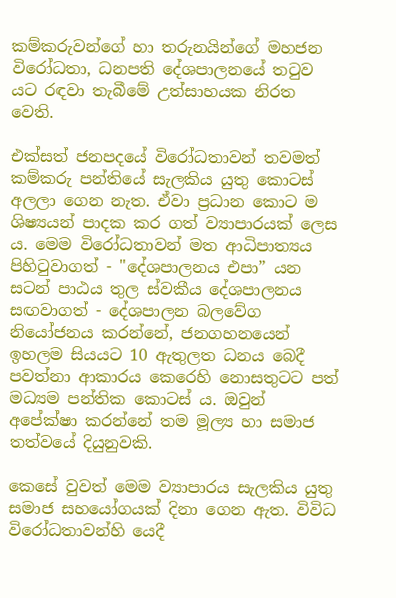කම්කරුවන්ගේ හා තරුනයින්ගේ මහජන විරෝධතා, ධනපති දේශපාලනයේ තටුව යට රඳවා තැබීමේ උත්සාහයක නිරත වෙති.

එක්සත් ජනපදයේ විරෝධතාවන් තවමත් කම්කරු පන්තියේ සැලකිය යුතු කොටස් අලලා ගෙන නැත. ඒවා ප්‍රධාන කොට ම ශිෂ්‍යයන් පාදක කර ගත් ව්‍යාපාරයක් ලෙස ය. මෙම විරෝධතාවන් මත ආධිපාත්‍යය පිහිටුවාගත් - "දේශපාලනය එපා” යන සටන් පාඨය තුල ස්වකීය දේශපාලනය සඟවාගත් - දේශපාලන බලවේග නියෝජනය කරන්නේ, ජනගහනයෙන් ඉහලම සියයට 10 ඇතුලත ධනය බෙදී පවත්නා ආකාරය කෙරෙහි නොසතුටට පත් මධ්‍යම පන්තික කොටස් ය. ඔවුන් අපේක්ෂා කරන්නේ තම මූල්‍ය හා සමාජ තත්වයේ දියුනුවකි.

කෙසේ වුවත් මෙම ව්‍යාපාරය සැලකිය යුතු සමාජ සහයෝගයක් දිනා ගෙන ඇත. විවිධ විරෝධතාවන්හි යෙදී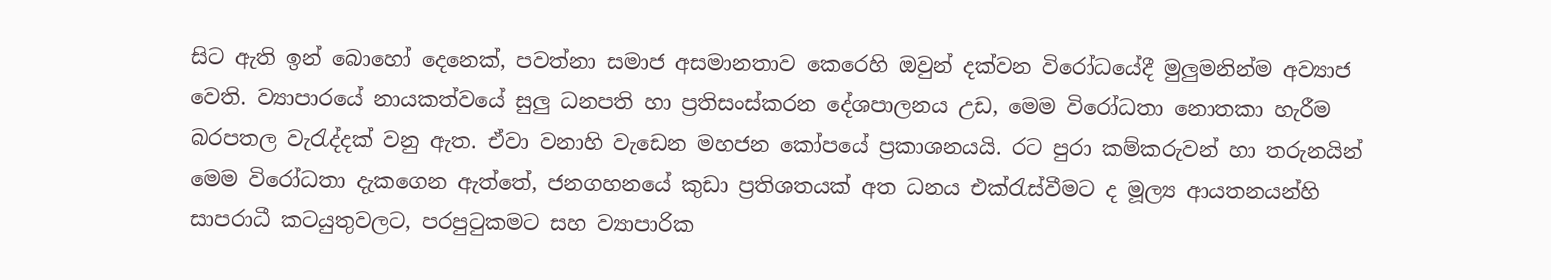සිට ඇති ඉන් බොහෝ දෙනෙක්, පවත්නා සමාජ අසමානතාව කෙරෙහි ඔවුන් දක්වන විරෝධයේදී මුලුමනින්ම අව්‍යාජ වෙති. ව්‍යාපාරයේ නායකත්වයේ සුලු ධනපති හා ප්‍රතිසංස්කරන දේශපාලනය උඩ, මෙම විරෝධතා නොතකා හැරීම බරපතල වැරැද්දක් වනු ඇත. ඒවා වනාහි වැඩෙන මහජන කෝපයේ ප්‍රකාශනයයි. රට පුරා කම්කරුවන් හා තරුනයින් මෙම විරෝධතා දැකගෙන ඇත්තේ, ජනගහනයේ කුඩා ප්‍රතිශතයක් අත ධනය එක්රැස්වීමට ද මූල්‍ය ආයතනයන්හි සාපරාධී කටයුතුවලට, පරපුටුකමට සහ ව්‍යාපාරික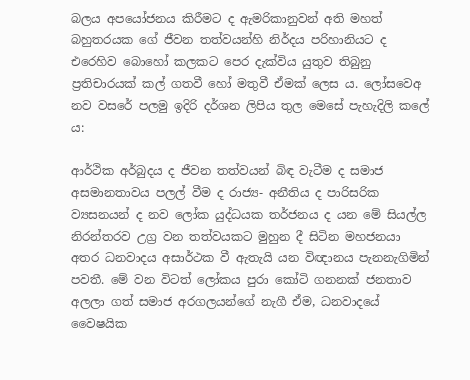බලය අපයෝජනය කිරීමට ද ඇමරිකානුවන් අති මහත් බහුතරයක ගේ ජීවන තත්වයන්හි නිර්දය පරිහානියට ද එරෙහිව බොහෝ කලකට පෙර දැක්විය යුතුව තිබුනු ප්‍රතිචාරයක් කල් ගතවී හෝ මතුවී ඒමක් ලෙස ය. ලෝසවෙඅ නව වසරේ පලමු ඉදිරි දර්ශන ලිපිය තුල මෙසේ පැහැදිලි කලේ ය:

ආර්ථික අර්බුදය ද ජීවන තත්වයන් බිඳ වැටීම ද සමාජ අසමානතාවය පලල් වීම ද රාජ්‍ය- අනීතිය ද පාරිසරික ව්‍යසනයන් ද නව ලෝක යුද්ධයක තර්ජනය ද යන මේ සියල්ල නිරන්තරව උග්‍ර වන තත්වයකට මුහුන දී සිටින මහජනයා අතර ධනවාදය අසාර්ථක වී ඇතැයි යන විඥානය පැනනැගිමින් පවතී. මේ වන විටත් ලෝකය පුරා කෝටි ගනනක් ජනතාව අලලා ගත් සමාජ අරගලයන්ගේ නැගී ඒම, ධනවාදයේ වෛෂයික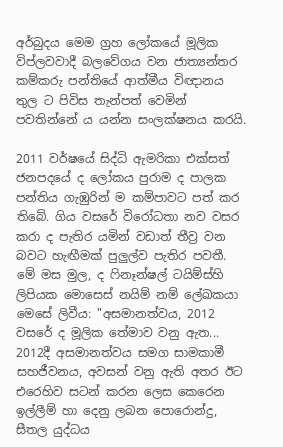අර්බුදය මෙම ග්‍රහ ලෝකයේ මූලික විප්ලවවාදී බලවේගය වන ජාත්‍යන්තර කම්කරු පන්තියේ ආත්මීය විඥානය තුල ට පිවිස තැන්පත් වෙමින් පවතින්නේ ය යන්න සංලක්ෂනය කරයි.

2011 වර්ෂයේ සිද්ධි ඇමරිකා එක්සත් ජනපදයේ ද ලෝකය පුරාම ද පාලක පන්තිය ගැඹුරින් ම කම්පාවට පත් කර තිබේ. ගිය වසරේ විරෝධතා නව වසර කරා ද පැතිර යමින් වඩාත් තීව්‍ර වන බවට හැඟීමක් පුලුල්ව පැතිර පවතී. මේ මස මුල, ද ෆිනෑන්ෂල් ටයිම්ස්හි ලිපියක මොසෙස් නයිම් නම් ලේඛකයා මෙසේ ලිවීය: "අසමානත්වය, 2012 වසරේ ද මූලික තේමාව වනු ඇත... 2012දී අසමානත්වය සමග සාමකාමී සහජීවනය, අවසන් වනු ඇති අතර ඊට එරෙහිව සටන් කරන ලෙස කෙරෙන ඉල්ලීම් හා දෙනු ලබන පොරොන්දු, සීතල යුද්ධය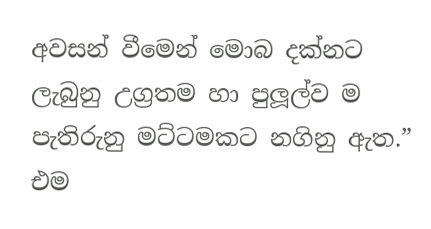අවසන් වීමෙන් මොබ දක්නට ලැබුනු උග්‍රතම හා පුලූල්ව ම පැතිරුනු මට්ටමකට නගිනු ඇත.” එම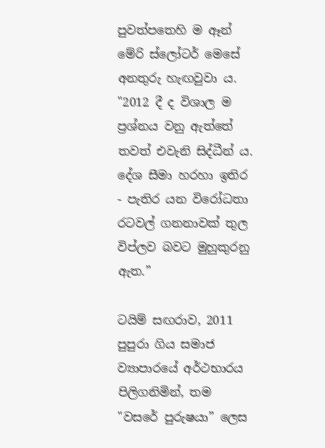පුවත්පතෙහි ම ඈන් මේරි ස්ලෝටර් මෙසේ අනතුරු හැඟවුවා ය. "2012 දී ද විශාල ම ප්‍රශ්නය වනු ඇත්තේ තවත් එවැනි සිද්ධීන් ය. දේශ සීමා හරහා ඉතිර - පැතිර යන විරෝධතා රටවල් ගනනාවක් තුල විප්ලව බවට මුහුකුරනු ඇත.”

ටයිම් සඟරාව, 2011 පුපුරා ගිය සමාජ ව්‍යාපාරයේ අර්ථභාරය පිලිගනිමින්, තම "වසරේ පුරුෂයා” ලෙස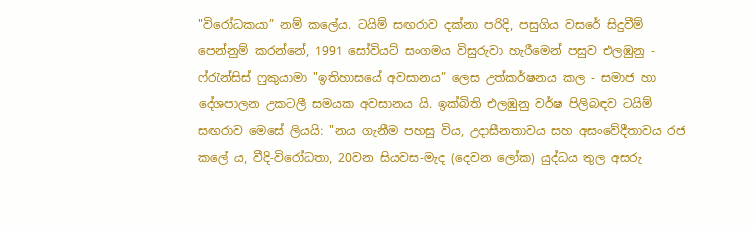"විරෝධකයා” නම් කලේය. ටයිම් සඟරාව දක්නා පරිදි, පසුගිය වසරේ සිදුවීම් පෙන්නුම් කරන්නේ, 1991 සෝවියට් සංගමය විසුරුවා හැරීමෙන් පසුව එලඹුනු - ෆ්රැන්සිස් ෆුකුයාමා "ඉතිහාසයේ අවසානය” ලෙස උත්කර්ෂනය කල - සමාජ හා දේශපාලන උකටලී සමයක අවසානය යි. ඉක්බිති එලඹුනු වර්ෂ පිලිබඳව ටයිම් සඟරාව මෙසේ ලියයි: "නය ගැනීම පහසු විය, උදාසීනතාවය සහ අසංවේදීතාවය රජ කලේ ය, වීදි-විරෝධතා, 20වන සියවස-මැද (දෙවන ලෝක) යුද්ධය තුල අසරු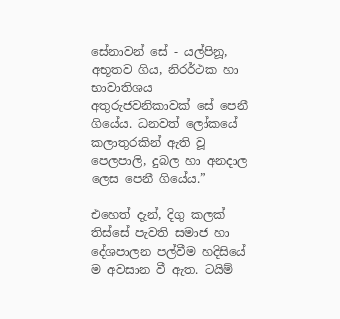සේනාවන් සේ - යල්පිනූ, අභූතව ගිය, නිරර්ථක හා භාවාතිශය අතුරුජවනිකාවක් සේ පෙනී ගියේය. ධනවත් ලෝකයේ කලාතුරකින් ඇති වූ පෙලපාලි, දුබල හා අනදාල ලෙස පෙනී ගියේය.”

එහෙත් දැන්, දිගු කලක් තිස්සේ පැවති සමාජ හා දේශපාලන පල්වීම හදිසියේ ම අවසාන වී ඇත. ටයිම්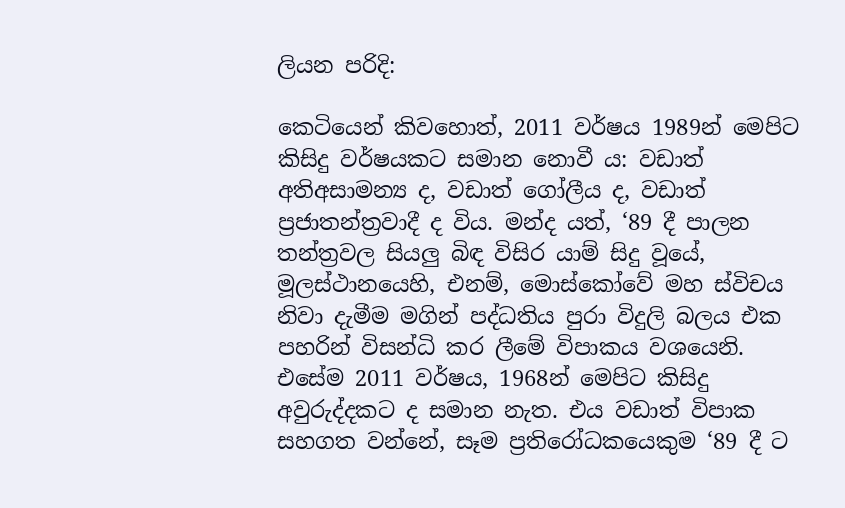ලියන පරිදි:

කෙටියෙන් කිවහොත්, 2011 වර්ෂය 1989න් මෙපිට කිසිදු වර්ෂයකට සමාන නොවී ය: වඩාත් අතිඅසාමන්‍ය ද, වඩාත් ගෝලීය ද, වඩාත් ප්‍රජාතන්ත්‍රවාදී ද විය. මන්ද යත්, ‘89 දී පාලන තන්ත්‍රවල සියලු බිඳ විසිර යාම් සිදු වූයේ, මූලස්ථානයෙහි, එනම්, මොස්කෝවේ මහ ස්විචය නිවා දැමීම මගින් පද්ධතිය පුරා විදුලි බලය එක පහරින් විසන්ධි කර ලීමේ විපාකය වශයෙනි. එසේම 2011 වර්ෂය, 1968න් මෙපිට කිසිදු අවුරුද්දකට ද සමාන නැත. එය වඩාත් විපාක සහගත වන්නේ, සෑම ප්‍රතිරෝධකයෙකුම ‘89 දී ට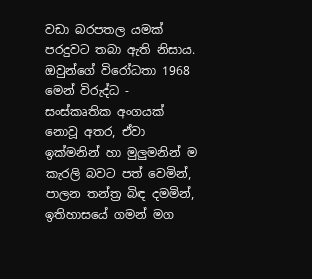වඩා බරපතල යමක් පරදුවට තබා ඇති නිසාය. ඔවුන්ගේ විරෝධතා 1968 මෙන් විරුද්ධ - සංස්කෘතික අංගයක් නොවූ අතර, ඒවා ඉක්මනින් හා මුලුමනින් ම කැරලි බවට පත් වෙමින්, පාලන තන්ත්‍ර බිඳ දමමින්, ඉතිහාසයේ ගමන් මග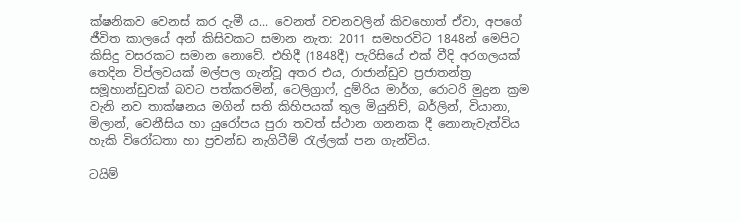ක්ෂනිකව වෙනස් කර දැමී ය... වෙනත් වචනවලින් කිවහොත් ඒවා, අපගේ ජීවිත කාලයේ අන් කිසිවකට සමාන නැත: 2011 සමහරවිට 1848න් මෙපිට කිසිදු වසරකට සමාන නොවේ. එහිදී (1848දී) පැරිසියේ එක් වීදි අරගලයක් තෙදින විප්ලවයක් මල්පල ගැන්වූ අතර එය, රාජාන්ඩුව ප්‍රජාතන්ත්‍ර සමූහාන්ඩුවක් බවට පත්කරමින්, ටෙලිග්‍රාෆ්, දුම්රිය මාර්ග, රොටරි මුද්‍රන ක්‍රම වැනි නව තාක්ෂනය මගින් සති කිහිපයක් තුල මියුනිච්, බර්ලින්, වියානා, මිලාන්, වෙනීසිය හා යුරෝපය පුරා තවත් ස්ථාන ගනනක දී නොනැවැත්විය හැකි විරෝධතා හා ප්‍රචන්ඩ නැගිටීම් රැල්ලක් පන ගැන්විය.

ටයිම්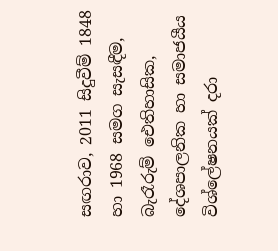සඟරාව, 2011 සිදුවීම් 1848 හා 1968 සමග සැසඳීම, බැරෑරුම් ඓතිහාසික, දේශපාලනික හා සමාජයීය විශ්ලේෂනයක් දරා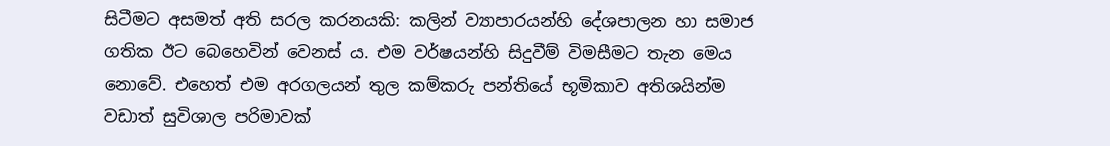සිටීමට අසමත් අති සරල කරනයකි: කලින් ව්‍යාපාරයන්හි දේශපාලන හා සමාජ ගතික ඊට බෙහෙවින් වෙනස් ය. එම වර්ෂයන්හි සිදුවීම් විමසීමට තැන මෙය නොවේ. එහෙත් එම අරගලයන් තුල කම්කරු පන්තියේ භූමිකාව අතිශයින්ම වඩාත් සුවිශාල පරිමාවක්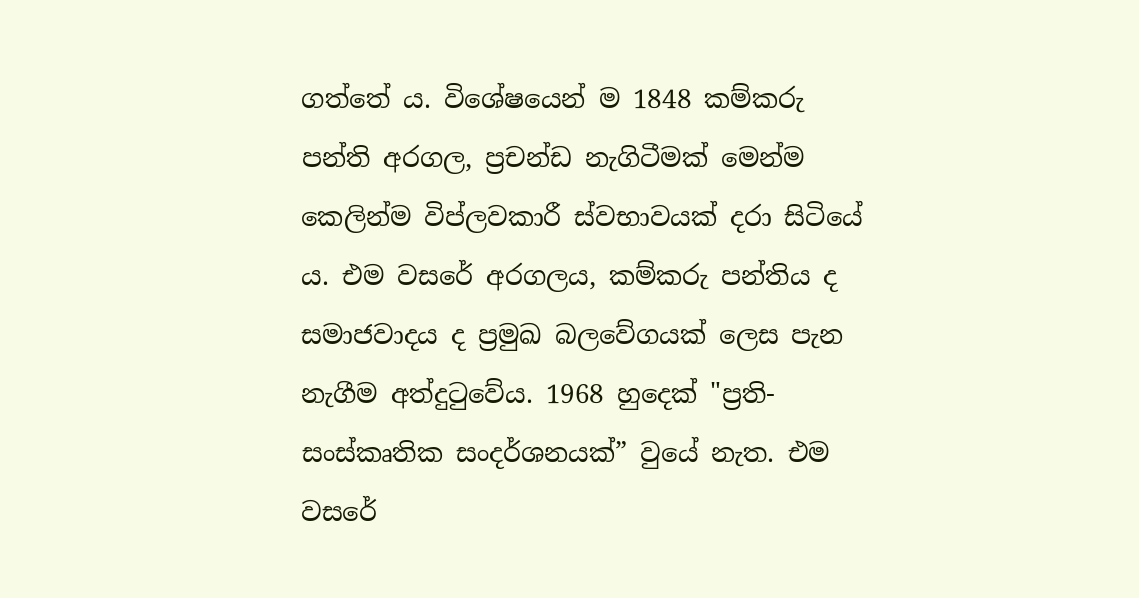ගත්තේ ය. විශේෂයෙන් ම 1848 කම්කරු පන්ති අරගල, ප්‍රචන්ඩ නැගිටීමක් මෙන්ම කෙලින්ම විප්ලවකාරී ස්වභාවයක් දරා සිටියේ ය. එම වසරේ අරගලය, කම්කරු පන්තිය ද සමාජවාදය ද ප්‍රමුඛ බලවේගයක් ලෙස පැන නැගීම අත්දුටුවේය. 1968 හුදෙක් "ප්‍රති-සංස්කෘතික සංදර්ශනයක්” වුයේ නැත. එම වසරේ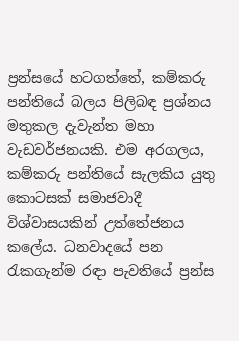ප්‍රන්සයේ හටගත්තේ, කම්කරු පන්තියේ බලය පිලිබඳ ප්‍රශ්නය මතුකල දැවැන්ත මහා වැඩවර්ජනයකි. එම අරගලය, කම්කරු පන්තියේ සැලකිය යුතු කොටසක් සමාජවාදී විශ්වාසයකින් උත්තේජනය කලේය. ධනවාදයේ පන රැකගැන්ම රඳා පැවතියේ ප්‍රන්ස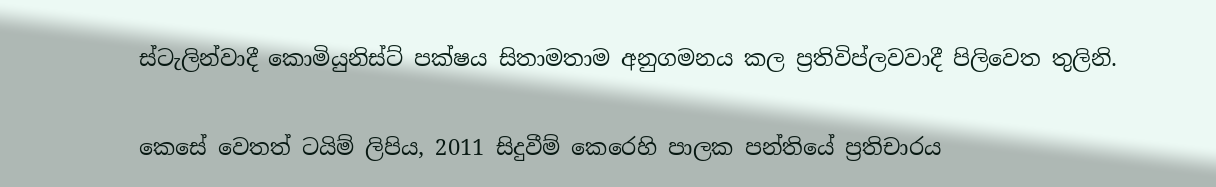ස්ටැලින්වාදී කොමියුනිස්ට් පක්ෂය සිතාමතාම අනුගමනය කල ප්‍රතිවිප්ලවවාදී පිලිවෙත තුලිනි.

කෙසේ වෙතත් ටයිම් ලිපිය, 2011 සිදුවීම් කෙරෙහි පාලක පන්තියේ ප්‍රතිචාරය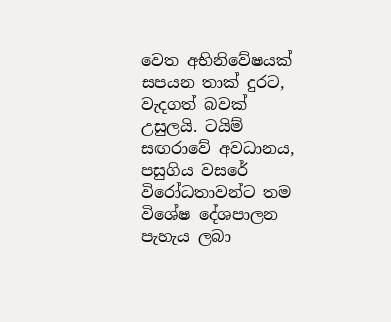වෙත අභිනිවේෂයක් සපයන තාක් දුරට, වැදගත් බවක් උසුලයි. ටයිම් සඟරාවේ අවධානය, පසුගිය වසරේ විරෝධතාවන්ට තම විශේෂ දේශපාලන පැහැය ලබා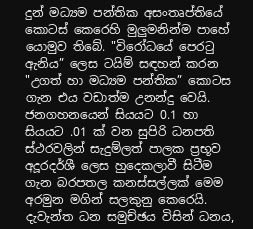දුන් මධ්‍යම පන්තික අසංතෘප්තියේ කොටස් කෙරෙහි මුලුමනින්ම පාහේ යොමුව තිබේ. "විරෝධයේ පෙරටු ඇනිය” ලෙස ටයිම් සඳහන් කරන "උගත් හා මධ්‍යම පන්තික” කොටස ගැන එය වඩාත්ම උනන්දු වෙයි. ජනගහනයෙන් සියයට 0.1 හා සියයට .01 ක් වන සුපිරි ධනපති ස්ථරවලින් සැදුම්ලත් පාලක ප්‍රභූව අදූරදර්ශී ලෙස හුදෙකලාවී සිටීම ගැන බරපතල කනස්සල්ලක් මෙම අරමුන මගින් සලකුනු කෙරෙයි. දැවැන්ත ධන සමුච්ඡය විසින් ධනය,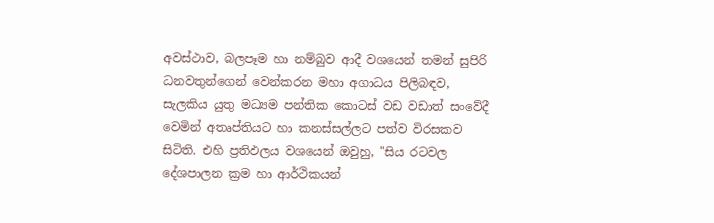අවස්ථාව, බලපෑම හා නම්බුව ආදී වශයෙන් තමන් සුපිරි ධනවතුන්ගෙන් වෙන්කරන මහා අගාධය පිලිබඳව, සැලකිය යුතු මධ්‍යම පන්තික කොටස් වඩ වඩාත් සංවේදී වෙමින් අතෘප්තියට හා කනස්සල්ලට පත්ව විරසකව සිටිති. එහි ප්‍රතිඵලය වශයෙන් ඔවුහු, "සිය රටවල දේශපාලන ක්‍රම හා ආර්ථිකයන්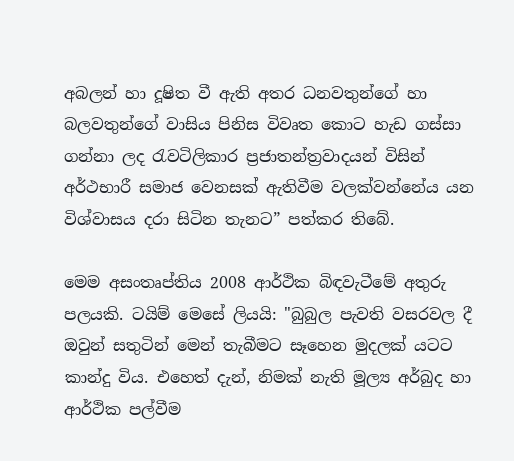අබලන් හා දූෂිත වී ඇති අතර ධනවතුන්ගේ හා බලවතුන්ගේ වාසිය පිනිස විවෘත කොට හැඩ ගස්සා ගන්නා ලද රැවටිලිකාර ප්‍රජාතන්ත්‍රවාදයන් විසින් අර්ථභාරී සමාජ වෙනසක් ඇතිවීම වලක්වන්නේය යන විශ්වාසය දරා සිටින තැනට” පත්කර තිබේ.

මෙම අසංතෘප්තිය 2008 ආර්ථික බිඳවැටීමේ අතුරු පලයකි. ටයිම් මෙසේ ලියයි: "බුබුල පැවති වසරවල දී ඔවුන් සතුටින් මෙන් තැබීමට සෑහෙන මුදලක් යටට කාන්දු විය. එහෙත් දැන්, නිමක් නැති මූල්‍ය අර්බුද හා ආර්ථික පල්වීම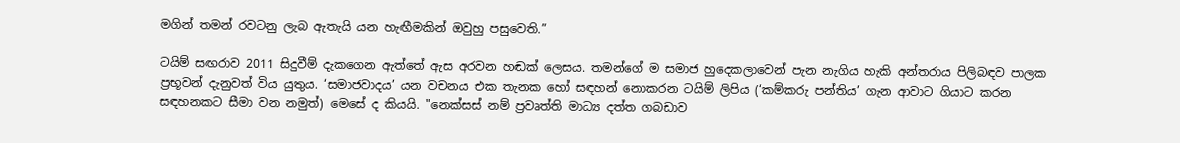මගින් තමන් රවටනු ලැබ ඇතැයි යන හැඟීමකින් ඔවුහු පසුවෙති.”

ටයිම් සඟරාව 2011 සිදුවීම් දැකගෙන ඇත්තේ ඇස අරවන හඬක් ලෙසය. තමන්ගේ ම සමාජ හුදෙකලාවෙන් පැන නැගිය හැකි අන්තරාය පිලිබඳව පාලක ප්‍රභූවන් දැනුවත් විය යුතුය. ‘සමාජවාදය’ යන වචනය එක තැනක හෝ සඳහන් නොකරන ටයිම් ලිපිය (‘කම්කරු පන්තිය’ ගැන ආවාට ගියාට කරන සඳහනකට සීමා වන නමුත්) මෙසේ ද කියයි. "නෙක්සස් නම් ප්‍රවෘත්ති මාධ්‍ය දත්ත ගබඩාව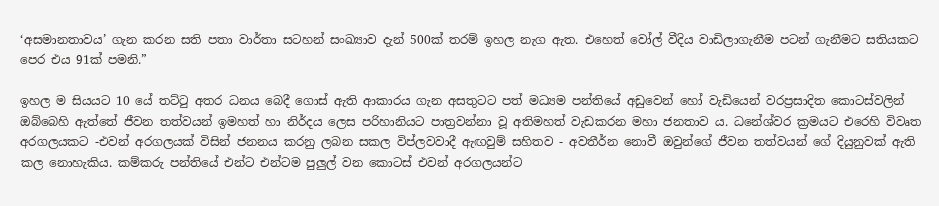‘අසමානතාවය’ ගැන කරන සති පතා වාර්තා සටහන් සංඛ්‍යාව දැන් 500ක් තරම් ඉහල නැග ඇත. එහෙත් වෝල් වීදිය වාඩිලාගැනීම පටන් ගැනීමට සතියකට පෙර එය 91ක් පමනි.”

ඉහල ම සියයට 10 යේ තට්ටු අතර ධනය බෙදී ගොස් ඇති ආකාරය ගැන අසතුටට පත් මධ්‍යම පන්තියේ අඩුවෙන් හෝ වැඩියෙන් වරප්‍රසාදිත කොටස්වලින් ඔබ්බෙහි ඇත්තේ ජීවන තත්වයන් ඉමහත් හා නිර්දය ලෙස පරිහානියට පාත්‍රවන්නා වූ අතිමහත් වැඩකරන මහා ජනතාව ය. ධනේශ්වර ක්‍රමයට එරෙහි විවෘත අරගලයකට -එවන් අරගලයක් විසින් ජනනය කරනු ලබන සකල විප්ලවවාදී ඇඟවුම් සහිතව - අවතීර්න නොවී ඔවුන්ගේ ජීවන තත්වයන් ගේ දියුනුවක් ඇති කල නොහැකිය. කම්කරු පන්තියේ එන්ට එන්ටම පුලුල් වන කොටස් එවන් අරගලයන්ට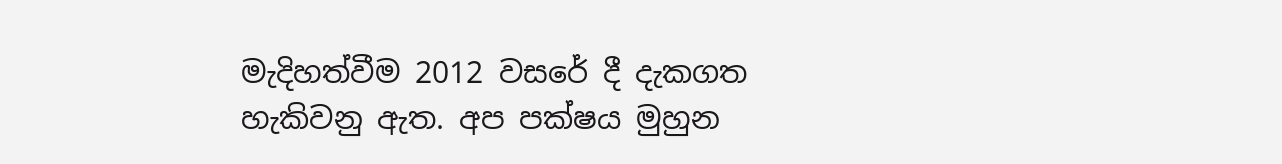මැදිහත්වීම 2012 වසරේ දී දැකගත හැකිවනු ඇත. අප පක්ෂය මුහුන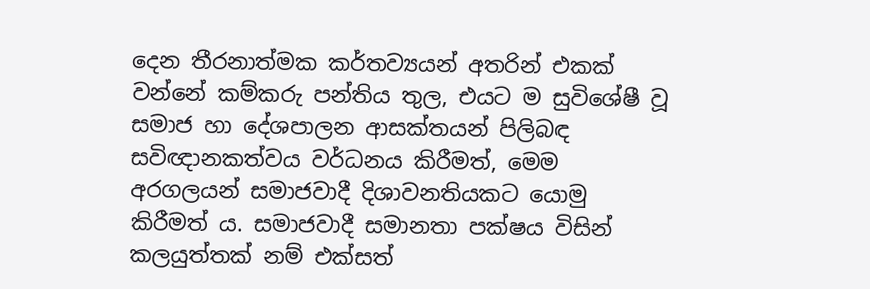දෙන තීරනාත්මක කර්තව්‍යයන් අතරින් එකක් වන්නේ කම්කරු පන්තිය තුල, එයට ම සුවිශේෂී වූ සමාජ හා දේශපාලන ආසක්තයන් පිලිබඳ සවිඥානකත්වය වර්ධනය කිරීමත්, මෙම අරගලයන් සමාජවාදී දිශාවනතියකට යොමු කිරීමත් ය. සමාජවාදී සමානතා පක්ෂය විසින් කලයුත්තක් නම් එක්සත්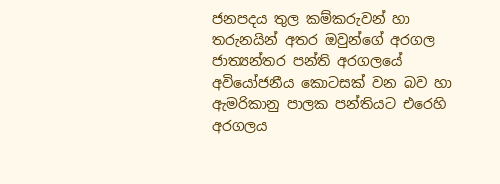ජනපදය තුල කම්කරුවන් හා තරුනයින් අතර ඔවුන්ගේ අරගල ජාත්‍යන්තර පන්ති අරගලයේ අවියෝජනීය කොටසක් වන බව හා ඇමරිකානු පාලක පන්තියට එරෙහි අරගලය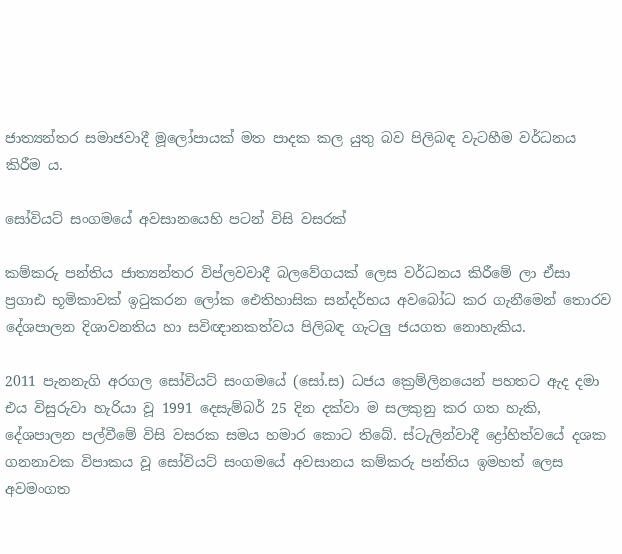ජාත්‍යන්තර සමාජවාදී මූලෝපායක් මත පාදක කල යුතු බව පිලිබඳ වැටහීම වර්ධනය කිරීම ය.

සෝවියට් සංගමයේ අවසානයෙහි පටන් විසි වසරක්

කම්කරු පන්තිය ජාත්‍යන්තර විප්ලවවාදී බලවේගයක් ලෙස වර්ධනය කිරීමේ ලා ඒසා ප්‍රගාඪ භූමිකාවක් ඉටුකරන ලෝක ඓතිහාසික සන්දර්භය අවබෝධ කර ගැනීමෙන් තොරව දේශපාලන දිශාවනතිය හා සවිඥානකත්වය පිලිබඳ ගැටලු ජයගත නොහැකිය.

2011 පැනනැගි අරගල සෝවියට් සංගමයේ (සෝ.ස) ධජය ක්‍රෙම්ලිනයෙන් පහතට ඇද දමා එය විසුරුවා හැරියා වූ 1991 දෙසැම්බර් 25 දින දක්වා ම සලකුනු කර ගත හැකි, දේශපාලන පල්වීමේ විසි වසරක සමය හමාර කොට තිබේ. ස්ටැලින්වාදී ද්‍රෝහිත්වයේ දශක ගනනාවක විපාකය වූ සෝවියට් සංගමයේ අවසානය කම්කරු පන්තිය ඉමහත් ලෙස අවමංගත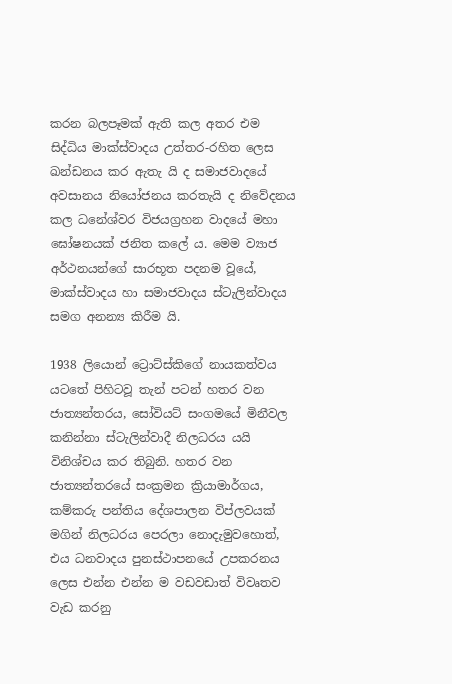කරන බලපෑමක් ඇති කල අතර එම සිද්ධිය මාක්ස්වාදය උත්තර-රහිත ලෙස ඛන්ඩනය කර ඇතැ යි ද සමාජවාදයේ අවසානය නියෝජනය කරතැයි ද නිවේදනය කල ධනේශ්වර විජයග්‍රහන වාදයේ මහා ඝෝෂනයක් ජනිත කලේ ය. මෙම ව්‍යාජ අර්ථනයන්ගේ සාරභූත පදනම වූයේ, මාක්ස්වාදය හා සමාජවාදය ස්ටැලින්වාදය සමග අනන්‍ය කිරීම යි.

1938 ලියොන් ට්‍රොට්ස්කිගේ නායකත්වය යටතේ පිහිටවූ තැන් පටන් හතර වන ජාත්‍යන්තරය, සෝවියට් සංගමයේ මිනීවල කනින්නා ස්ටැලින්වාදී නිලධරය යයි විනිශ්චය කර තිබුනි. හතර වන ජාත්‍යන්තරයේ සංක්‍රමන ක්‍රියාමාර්ගය, කම්කරු පන්තිය දේශපාලන විප්ලවයක් මගින් නිලධරය පෙරලා නොදැමුවහොත්, එය ධනවාදය පුනස්ථාපනයේ උපකරනය ලෙස එන්න එන්න ම වඩවඩාත් විවෘතව වැඩ කරනු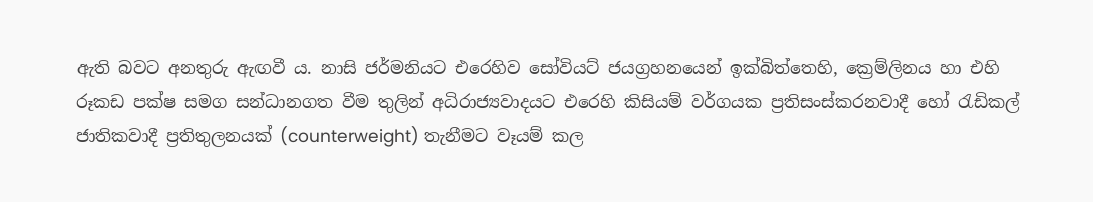ඇති බවට අනතුරු ඇඟවී ය. නාසි ජර්මනියට එරෙහිව සෝවියට් ජයග්‍රහනයෙන් ඉක්බිත්තෙහි, ක්‍රෙම්ලිනය හා එහි රූකඩ පක්ෂ සමග සන්ධානගත වීම තුලින් අධිරාජ්‍යවාදයට එරෙහි කිසියම් වර්ගයක ප්‍රතිසංස්කරනවාදී හෝ රැඩිකල් ජාතිකවාදී ප්‍රතිතුලනයක් (counterweight) තැනීමට වෑයම් කල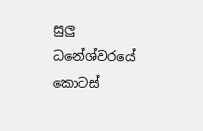සුලු ධනේශ්වරයේ කොටස්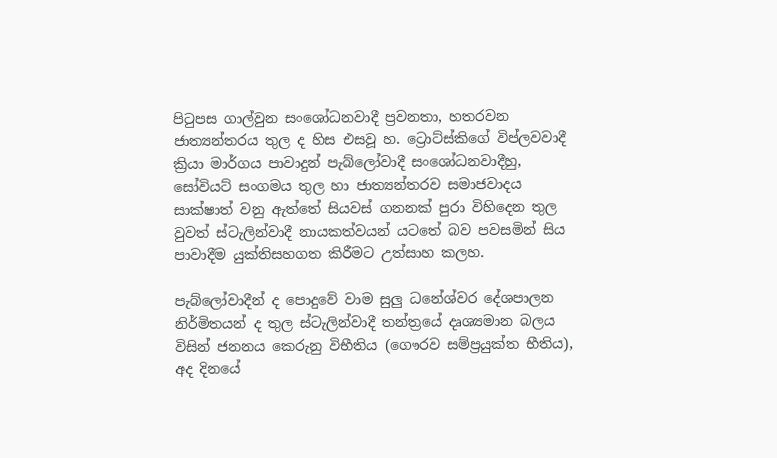පිටුපස ගාල්වුන සංශෝධනවාදී ප්‍රවනතා, හතරවන ජාත්‍යන්තරය තුල ද හිස එසවූ හ. ට්‍රොට්ස්කිගේ විප්ලවවාදී ක්‍රියා මාර්ගය පාවාදුන් පැබ්ලෝවාදී සංශෝධනවාදීහු, සෝවියට් සංගමය තුල හා ජාත්‍යන්තරව සමාජවාදය සාක්ෂාත් වනු ඇත්තේ සියවස් ගනනක් පුරා විහිදෙන තුල වුවත් ස්ටැලින්වාදී නායකත්වයන් යටතේ බව පවසමින් සිය පාවාදීම යුක්තිසහගත කිරීමට උත්සාහ කලහ.

පැබ්ලෝවාදීන් ද පොදුවේ වාම සුලු ධනේශ්වර දේශපාලන නිර්මිතයන් ද තුල ස්ටැලින්වාදී තන්ත්‍රයේ දෘශ්‍යමාන බලය විසින් ජනනය කෙරුනු විභීතිය (ගෞරව සම්ප්‍රයුක්ත භීතිය), අද දිනයේ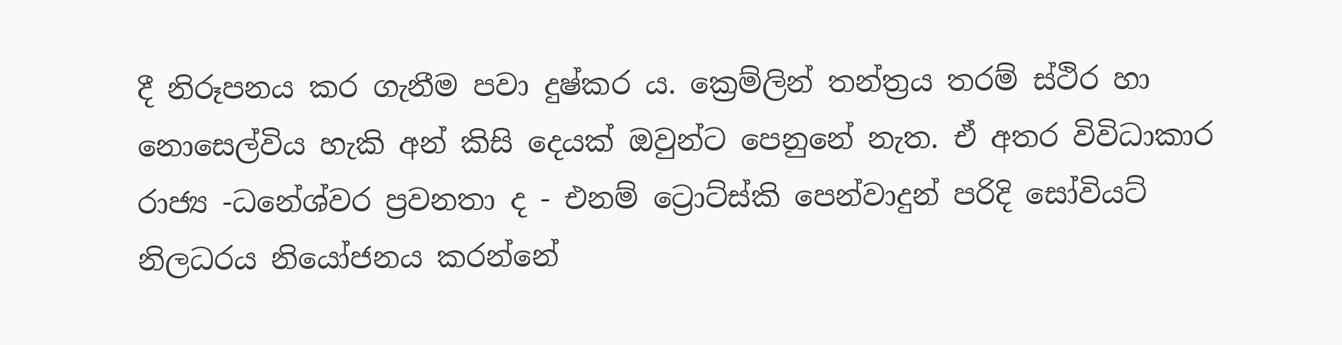දී නිරූපනය කර ගැනීම පවා දුෂ්කර ය. ක්‍රෙම්ලින් තන්ත්‍රය තරම් ස්ථිර හා නොසෙල්විය හැකි අන් කිසි දෙයක් ඔවුන්ට පෙනුනේ නැත. ඒ අතර විවිධාකාර රාජ්‍ය -ධනේශ්වර ප්‍රවනතා ද - එනම් ට්‍රොට්ස්කි පෙන්වාදුන් පරිදි සෝවියට් නිලධරය නියෝජනය කරන්නේ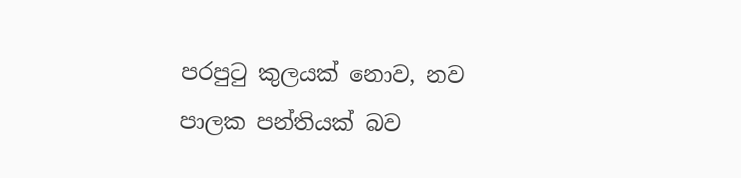පරපුටු කුලයක් නොව, නව පාලක පන්තියක් බව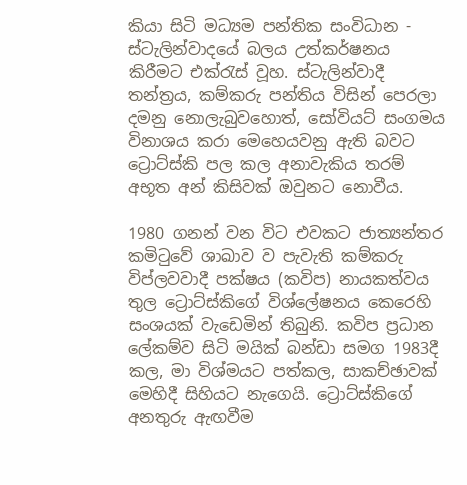කියා සිටි මධ්‍යම පන්තික සංවිධාන - ස්ටැලින්වාදයේ බලය උත්කර්ෂනය කිරීමට එක්රැස් වූහ. ස්ටැලින්වාදී තන්ත්‍රය, කම්කරු පන්තිය විසින් පෙරලා දමනු නොලැබුවහොත්, සෝවියට් සංගමය විනාශය කරා මෙහෙයවනු ඇති බවට ට්‍රොට්ස්කි පල කල අනාවැකිය තරම් අභූත අන් කිසිවක් ඔවුනට නොවීය.

1980 ගනන් වන විට එවකට ජාත්‍යන්තර කමිටුවේ ශාඛාව ව පැවැති කම්කරු විප්ලවවාදී පක්ෂය (කවිප) නායකත්වය තුල ට්‍රොට්ස්කිගේ විශ්ලේෂනය කෙරෙහි සංශයක් වැඩෙමින් තිබුනි. කවිප ප්‍රධාන ලේකම්ව සිටි මයික් බන්ඩා සමග 1983දී කල, මා විශ්මයට පත්කල, සාකච්ඡාවක් මෙහිදී සිහියට නැගෙයි. ට්‍රොට්ස්කිගේ අනතුරු ඇඟවීම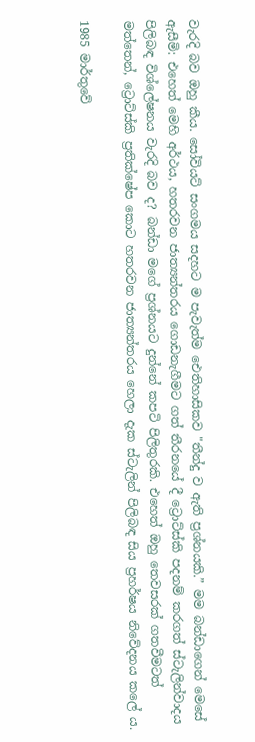වැරදි බව ඔහු කීය. සෝවියට් සංගමය සදහට ම පැවැත්ම ඓතිහාසිකව "තීන්දු ව ඇති ප්‍රශ්නයකි.” මම බන්ඩාගෙන් මෙසේ ඇසීමි: එහෙත් මෙහි අර්ථය, හතරවන ජාත්‍යන්තරය ගොඩනැගීමට ගත් තීරනයේ දී ට්‍රොට්ස්කි පදනම් කරගත් ස්ටැලින්වාදය පිලිබඳ විශ්ලේෂනය වැරදි බව ද? බන්ඩා මගේ ප්‍රශ්නයට දුන්නේ කපටි පිලිතුරකි. එහෙත් ඔහු තෙවසරක් ගතවීමටත් මත්තෙන්, ට්‍රොට්ස්කි ප්‍රතික්ෂේප කොට හතරවන ජාත්‍යන්තරය හෙලා දැක ස්ටැලින් පිලිබඳ සිය ප්‍රහර්ෂය නිවේදනය කලේ ය.

1985 මාර්තුවේ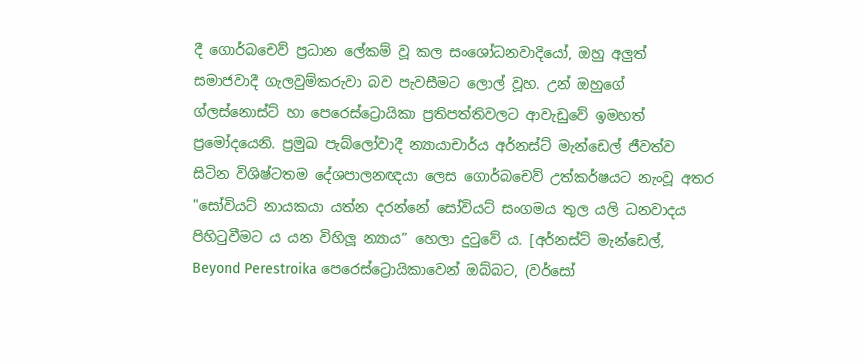දී ගොර්බචෙව් ප්‍රධාන ලේකම් වූ කල සංශෝධනවාදියෝ, ඔහු අලුත් සමාජවාදී ගැලවුම්කරුවා බව පැවසීමට ලොල් වූහ. උන් ඔහුගේ ග්ලස්නොස්ට් හා පෙරෙස්ට්‍රොයිකා ප්‍රතිපත්තිවලට ආවැඩුවේ ඉමහත් ප්‍රමෝදයෙනි. ප්‍රමුඛ පැබ්ලෝවාදී න්‍යායාචාර්ය අර්නස්ට් මැන්ඩෙල් ජීවත්ව සිටින විශිෂ්ටතම දේශපාලනඥයා ලෙස ගොර්බචෙව් උත්කර්ෂයට නැංවූ අතර "සෝවියට් නායකයා යත්න දරන්නේ සෝවියට් සංගමය තුල යලි ධනවාදය පිහිටුවීමට ය යන විහිලූ න්‍යාය” හෙලා දුටුවේ ය. [අර්නස්ට් මැන්ඩෙල්, Beyond Perestroika පෙරෙස්ට්‍රොයිකාවෙන් ඔබ්බට, (වර්සෝ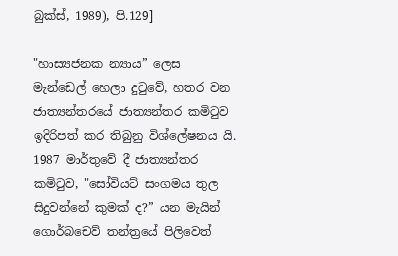බුක්ස්, 1989), පි.129]

"හාස්‍යජනක න්‍යාය” ලෙස මැන්ඩෙල් හෙලා දුටුවේ, හතර වන ජාත්‍යන්තරයේ ජාත්‍යන්තර කමිටුව ඉදිරිපත් කර තිබුනු විශ්ලේෂනය යි. 1987 මාර්තුවේ දී ජාත්‍යන්තර කමිටුව, "සෝවියට් සංගමය තුල සිදුවන්නේ කුමක් ද?” යන මැයින් ගොර්බචෙව් තන්ත්‍රයේ පිලිවෙත්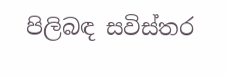පිලිබඳ සවිස්තර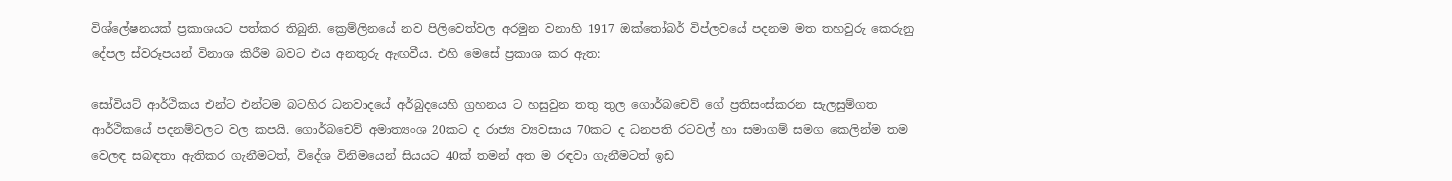විශ්ලේෂනයක් ප්‍රකාශයට පත්කර තිබුනි. ක්‍රෙම්ලිනයේ නව පිලිවෙත්වල අරමුන වනාහි 1917 ඔක්තෝබර් විප්ලවයේ පදනම මත තහවුරු කෙරුනු දේපල ස්වරූපයන් විනාශ කිරීම බවට එය අනතුරු ඇඟවීය. එහි මෙසේ ප්‍රකාශ කර ඇත:

සෝවියට් ආර්ථිකය එන්ට එන්ටම බටහිර ධනවාදයේ අර්බුදයෙහි ග්‍රහනය ට හසුවුන තතු තුල ගොර්බචෙව් ගේ ප්‍රතිසංස්කරන සැලසුම්ගත ආර්ථිකයේ පදනම්වලට වල කපයි. ගොර්බචෙව් අමාත්‍යංශ 20කට ද රාජ්‍ය ව්‍යවසාය 70කට ද ධනපති රටවල් හා සමාගම් සමග කෙලින්ම තම වෙලඳ සබඳතා ඇතිකර ගැනීමටත්, විදේශ විනිමයෙන් සියයට 40ක් තමන් අත ම රඳවා ගැනීමටත් ඉඩ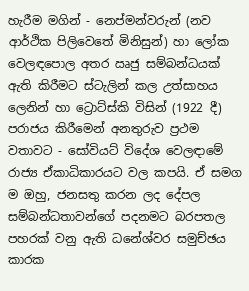හැරීම මගින් - නෙප්මන්වරුන් (නව ආර්ථික පිලිවෙතේ මිනිසුන්) හා ලෝක වෙලඳපොල අතර ඍජු සම්බන්ධයක් ඇති කිරීමට ස්ටැලින් කල උත්සාහය ලෙනින් හා ට්‍රොට්ස්කි විසින් (1922 දී) පරාජය කිරීමෙන් අනතුරුව ප්‍රථම වතාවට - සෝවියට් විදේශ වෙලඳාමේ රාජ්‍ය ඒකාධිකාරයට වල කපයි. ඒ සමග ම ඔහු, ජනසතු කරන ලද දේපල සම්බන්ධතාවන්ගේ පදනමට බරපතල පහරක් වනු ඇති ධනේශ්වර සමුච්ඡය කාරක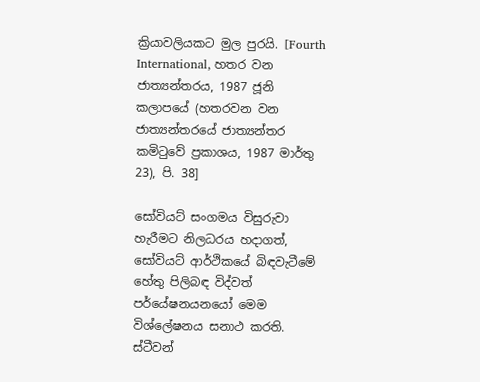ක්‍රියාවලියකට මුල පුරයි. [Fourth International, හතර වන ජාත්‍යන්තරය, 1987 ජූනි කලාපයේ (හතරවන වන ජාත්‍යන්තරයේ ජාත්‍යන්තර කමිටුවේ ප්‍රකාශය, 1987 මාර්තු 23), පි. 38]

සෝවියට් සංගමය විසුරුවා හැරීමට නිලධරය හදාගත්, සෝවියට් ආර්ථිකයේ බිඳවැටීමේ හේතු පිලිබඳ විද්වත් පර්යේෂනයනයෝ මෙම විශ්ලේෂනය සනාථ කරති. ස්ටීවන්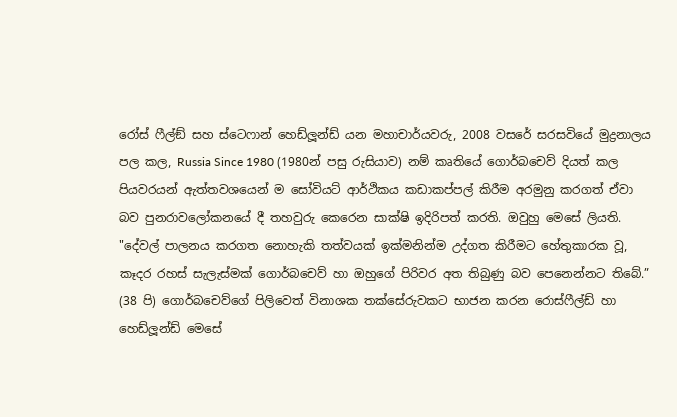රෝස් ෆීල්ඞ් සහ ස්ටෙෆාන් හෙඩ්ලූන්ඩ් යන මහාචාර්යවරු, 2008 වසරේ සරසවියේ මුද්‍රනාලය පල කල, Russia Since 1980 (1980න් පසු රුසියාව) නම් කෘතියේ ගොර්බචෙව් දියත් කල පියවරයන් ඇත්තවශයෙන් ම සෝවියට් ආර්ථිකය කඩාකප්පල් කිරීම අරමුනු කරගත් ඒවා බව පුනරාවලෝකනයේ දී තහවුරු කෙරෙන සාක්ෂි ඉදිරිපත් කරති. ඔවුහු මෙසේ ලියති. "දේවල් පාලනය කරගත නොහැකි තත්වයක් ඉක්මනින්ම උද්ගත කිරීමට හේතුකාරක වූ, කෑදර රහස් සැලැස්මක් ගොර්බචෙව් හා ඔහුගේ පිරිවර අත තිබුණු බව පෙනෙන්නට තිබේ.” (38 පි) ගොර්බචෙව්ගේ පිලිවෙත් විනාශක තක්සේරුවකට භාජන කරන රොස්ෆීල්ඩ් හා හෙඩ්ලූන්ඩ් මෙසේ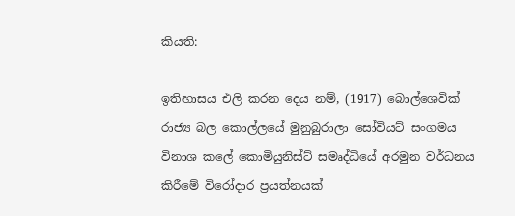කියති:

ඉතිහාසය එලි කරන දෙය නම්, (1917) බොල්ශෙවික් රාජ්‍ය බල කොල්ලයේ මුනුබුරාලා සෝවියට් සංගමය විනාශ කලේ කොමියුනිස්ට් සමෘද්ධියේ අරමුන වර්ධනය කිරීමේ විරෝදාර ප්‍රයත්නයක්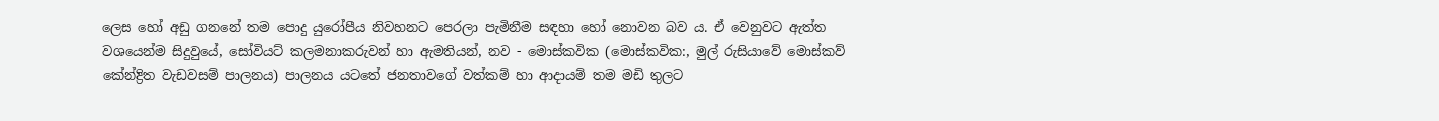ලෙස හෝ අඩු ගනනේ තම පොදු යුරෝපීය නිවහනට පෙරලා පැමිනීම සඳහා හෝ නොවන බව ය. ඒ වෙනුවට ඇත්ත වශයෙන්ම සිදුවුයේ, සෝවියට් කලමනාකරුවන් හා ඇමතියන්, නව - මොස්කවික (මොස්කවික:, මුල් රුසියාවේ මොස්කව් කේන්ද්‍රිත වැඩවසම් පාලනය) පාලනය යටතේ ජනතාවගේ වත්කම් හා ආදායම් තම මඩි තුලට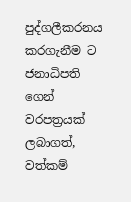පුද්ගලීකරනය කරගැනීම ට ජනාධිපති ගෙන් වරපත්‍රයක් ලබාගත්, වත්කම්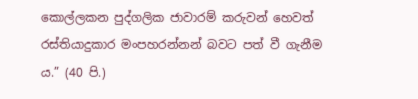කොල්ලකන පුද්ගලික ජාවාරම් කරුවන් හෙවත් රස්තියාදුකාර මංපහරන්නන් බවට පත් වී ගැනීම ය.” (40 පි.)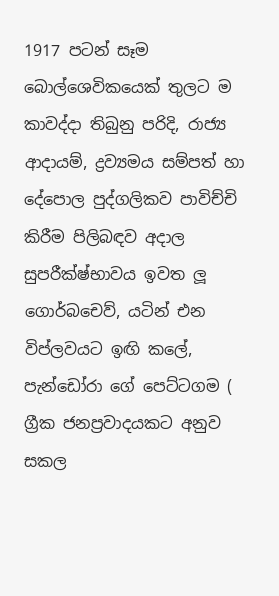1917 පටන් සෑම බොල්ශෙවිකයෙක් තුලට ම කාවද්දා තිබුනු පරිදි, රාජ්‍ය ආදායම්, ද්‍රව්‍යමය සම්පත් හා දේපොල පුද්ගලිකව පාවිච්චි කිරීම පිලිබඳව අදාල සුපරීක්ෂ්භාවය ඉවත ලූ ගොර්බචෙව්, යටින් එන විප්ලවයට ඉඟි කලේ, පැන්ඩෝරා ගේ පෙට්ටගම ( ග්‍රීක ජනප්‍රවාදයකට අනුව සකල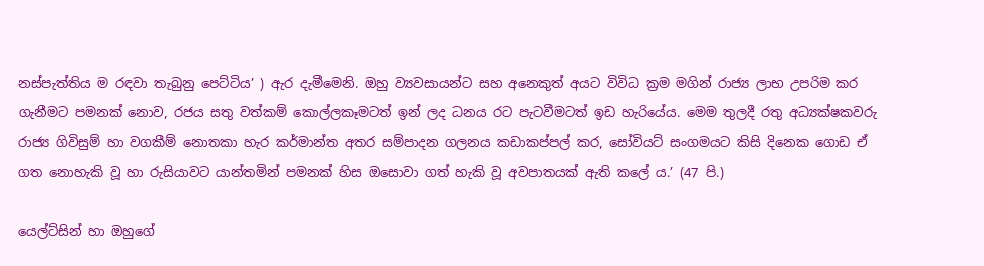නස්පැත්තිය ම රඳවා තැබුනු පෙට්ටිය’ ) ඇර දැමීමෙනි. ඔහු ව්‍යවසායන්ට සහ අනෙකුත් අයට විවිධ ක්‍රම මගින් රාජ්‍ය ලාභ උපරිම කර ගැනීමට පමනක් නොව, රජය සතු වත්කම් කොල්ලකෑමටත් ඉන් ලද ධනය රට පැටවීමටත් ඉඩ හැරියේය. මෙම තුලදී රතු අධ්‍යක්ෂකවරු රාජ්‍ය ගිවිසුම් හා වගකීම් නොතකා හැර කර්මාන්ත අතර සම්පාදන ගලනය කඩාකප්පල් කර, සෝවියට් සංගමයට කිසි දිනෙක ගොඩ ඒ ගත නොහැකි වූ හා රුසියාවට යාන්තමින් පමනක් හිස ඔසොවා ගත් හැකි වූ අවපාතයක් ඇති කලේ ය.’ (47 පි.)

යෙල්ට්සින් හා ඔහුගේ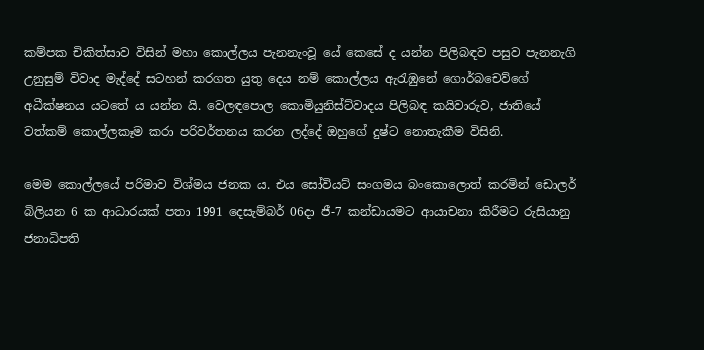කම්පක චිකිත්සාව විසින් මහා කොල්ලය පැනනැංවූ යේ කෙසේ ද යන්න පිලිබඳව පසුව පැනනැගි උනුසුම් විවාද මැද්දේ සටහන් කරගත යුතු දෙය නම් කොල්ලය ඇරැඹුනේ ගොර්බචෙව්ගේ අධීක්ෂනය යටතේ ය යන්න යි. වෙලඳපොල කොමියුනිස්ට්වාදය පිලිබඳ කයිවාරුව, ජාතියේ වත්කම් කොල්ලකෑම කරා පරිවර්තනය කරන ලද්දේ ඔහුගේ දුෂ්ට නොතැකීම විසිනි.

මෙම කොල්ලයේ පරිමාව විශ්මය ජනක ය. එය සෝවියට් සංගමය බංකොලොත් කරමින් ඩොලර් බිලියන 6 ක ආධාරයක් පතා 1991 දෙසැම්බර් 06දා ජී-7 කන්ඩායමට ආයාචනා කිරීමට රුසියානු ජනාධිපති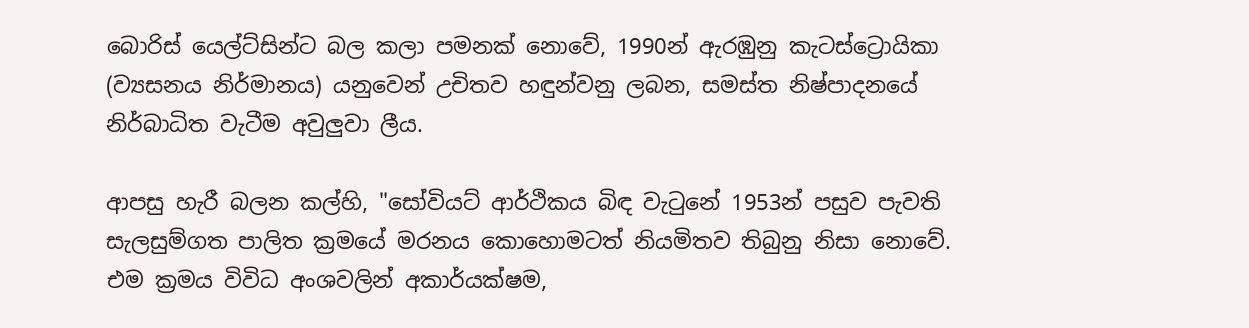බොරිස් යෙල්ට්සින්ට බල කලා පමනක් නොවේ, 1990න් ඇරඹුනු කැටස්ට්‍රොයිකා (ව්‍යසනය නිර්මානය) යනුවෙන් උචිතව හඳුන්වනු ලබන, සමස්ත නිෂ්පාදනයේ නිර්බාධිත වැටීම අවුලුවා ලීය.

ආපසු හැරී බලන කල්හි, "සෝවියට් ආර්ථිකය බිඳ වැටුනේ 1953න් පසුව පැවති සැලසුම්ගත පාලිත ක්‍රමයේ මරනය කොහොමටත් නියමිතව තිබුනු නිසා නොවේ. එම ක්‍රමය විවිධ අංශවලින් අකාර්යක්ෂම,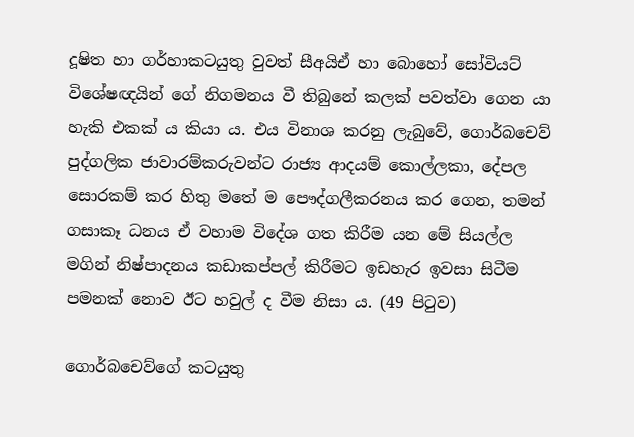දූෂිත හා ගර්හාකටයුතු වුවත් සීඅයිඒ හා බොහෝ සෝවියට් විශේෂඥයින් ගේ නිගමනය වී තිබුනේ කලක් පවත්වා ගෙන යා හැකි එකක් ය කියා ය. එය විනාශ කරනු ලැබුවේ, ගොර්බචෙව් පුද්ගලික ජාවාරම්කරුවන්ට රාජ්‍ය ආදයම් කොල්ලකා, දේපල සොරකම් කර හිතු මතේ ම පෞද්ගලීකරනය කර ගෙන, තමන් ගසාකෑ ධනය ඒ වහාම විදේශ ගත කිරීම යන මේ සියල්ල මගින් නිෂ්පාදනය කඩාකප්පල් කිරීමට ඉඩහැර ඉවසා සිටීම පමනක් නොව ඊට හවුල් ද වීම නිසා ය. (49 පිටුව)

ගොර්බචෙව්ගේ කටයුතු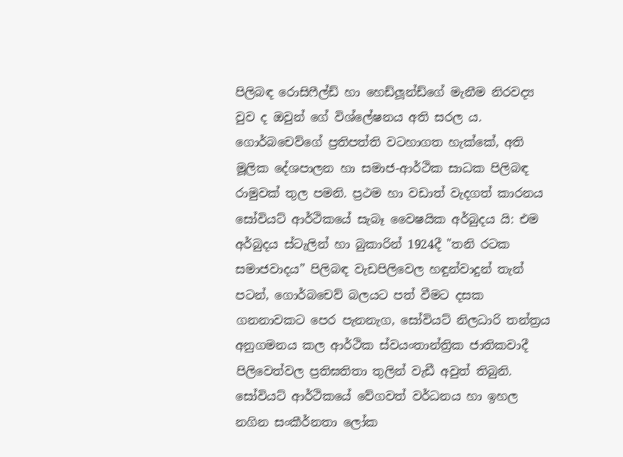පිලිබඳ රොසිෆීල්ඩ් හා හෙඩ්ලූන්ඩ්ගේ මැනීම නිරවද්‍ය වුව ද ඔවුන් ගේ විශ්ලේෂනය අති සරල ය. ගොර්බචෙව්ගේ ප්‍රතිපත්ති වටහාගත හැක්කේ, අති මූලික දේශපාලන හා සමාජ-ආර්ථික සාධක පිලිබඳ රාමුවක් තුල පමනි. ප්‍රථම හා වඩාත් වැදගත් කාරනය සෝවියට් ආර්ථිකයේ සැබෑ වෛෂයික අර්බුදය යි: එම අර්බුදය ස්ටැලින් හා බුකාරින් 1924දී "තනි රටක සමාජවාදය” පිලිබඳ වැඩපිලිවෙල හඳුන්වාදුන් තැන් පටන්, ගොර්බචෙව් බලයට පත් වීමට දසක ගනනාවකට පෙර පැනනැග, සෝවියට් නිලධාරි තන්ත්‍රය අනුගමනය කල ආර්ථික ස්වයංතාන්ත්‍රික ජාතිකවාදී පිලිවෙත්වල ප්‍රතිඝතිතා තුලින් වැඩී අවුත් තිබුනි. සෝවියට් ආර්ථිකයේ වේගවත් වර්ධනය හා ඉහල නගින සංකීර්නතා ලෝක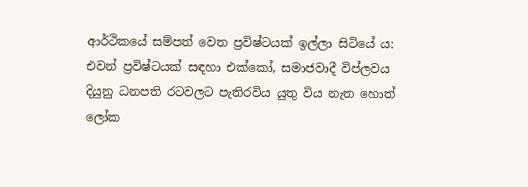ආර්ථිකයේ සම්පත් වෙත ප්‍රවිෂ්ටයක් ඉල්ලා සිටියේ ය: එවන් ප්‍රවිෂ්ටයක් සඳහා එක්කෝ, සමාජවාදී විප්ලවය දියුනු ධනපති රටවලට පැතිරවිය යුතු විය නැත හොත් ලෝක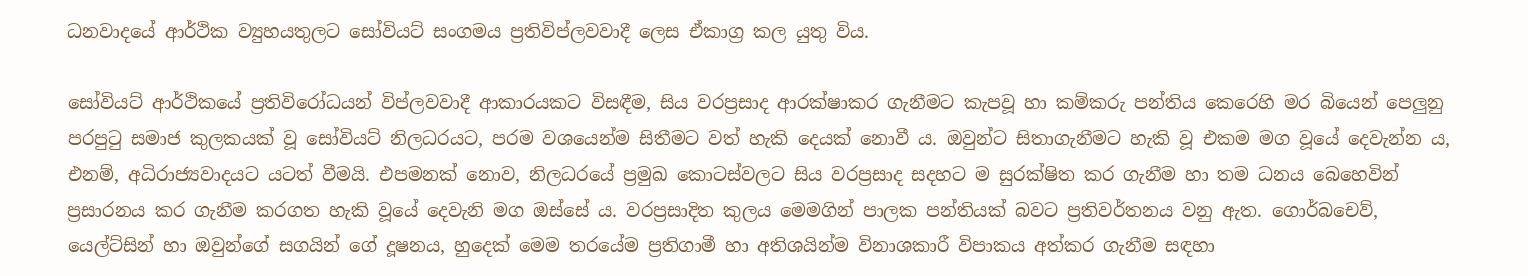ධනවාදයේ ආර්ථික ව්‍යුහයතුලට සෝවියට් සංගමය ප්‍රතිවිප්ලවවාදී ලෙස ඒකාග්‍ර කල යුතු විය.

සෝවියට් ආර්ථිකයේ ප්‍රතිවිරෝධයන් විප්ලවවාදී ආකාරයකට විසඳීම, සිය වරප්‍රසාද ආරක්ෂාකර ගැනීමට කැපවූ හා කම්කරු පන්තිය කෙරෙහි මර බියෙන් පෙලුනු පරපුටු සමාජ කුලකයක් වූ සෝවියට් නිලධරයට, පරම වශයෙන්ම සිතීමට වත් හැකි දෙයක් නොවී ය. ඔවුන්ට සිතාගැනීමට හැකි වූ එකම මග වූයේ දෙවැන්න ය, එනම්, අධිරාජ්‍යවාදයට යටත් වීමයි. එපමනක් නොව, නිලධරයේ ප්‍රමුඛ කොටස්වලට සිය වරප්‍රසාද සදහට ම සුරක්ෂිත කර ගැනීම හා තම ධනය බෙහෙවින් ප්‍රසාරනය කර ගැනීම කරගත හැකි වූයේ දෙවැනි මග ඔස්සේ ය. වරප්‍රසාදිත කුලය මෙමගින් පාලක පන්තියක් බවට ප්‍රතිවර්තනය වනු ඇත. ගොර්බචෙව්, යෙල්ට්සින් හා ඔවුන්ගේ සගයින් ගේ දූෂනය, හුදෙක් මෙම තරයේම ප්‍රතිගාමී හා අතිශයින්ම විනාශකාරී විපාකය අත්කර ගැනීම සඳහා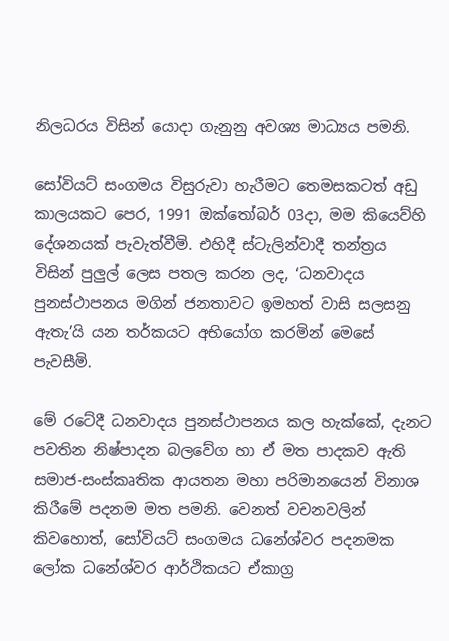නිලධරය විසින් යොදා ගැනුනු අවශ්‍ය මාධ්‍යය පමනි.

සෝවියට් සංගමය විසුරුවා හැරීමට තෙමසකටත් අඩු කාලයකට පෙර, 1991 ඔක්තෝබර් 03දා, මම කියෙව්හි දේශනයක් පැවැත්වීමි. එහිදී ස්ටැලින්වාදී තන්ත්‍රය විසින් පුලුල් ලෙස පතල කරන ලද, ‘ධනවාදය පුනස්ථාපනය මගින් ජනතාවට ඉමහත් වාසි සලසනු ඇතැ’යි යන තර්කයට අභියෝග කරමින් මෙසේ පැවසීමි.

මේ රටේදී ධනවාදය පුනස්ථාපනය කල හැක්කේ, දැනට පවතින නිෂ්පාදන බලවේග හා ඒ මත පාදකව ඇති සමාජ-සංස්කෘතික ආයතන මහා පරිමානයෙන් විනාශ කිරීමේ පදනම මත පමනි. වෙනත් වචනවලින් කිවහොත්, සෝවියට් සංගමය ධනේශ්වර පදනමක ලෝක ධනේශ්වර ආර්ථිකයට ඒකාග්‍ර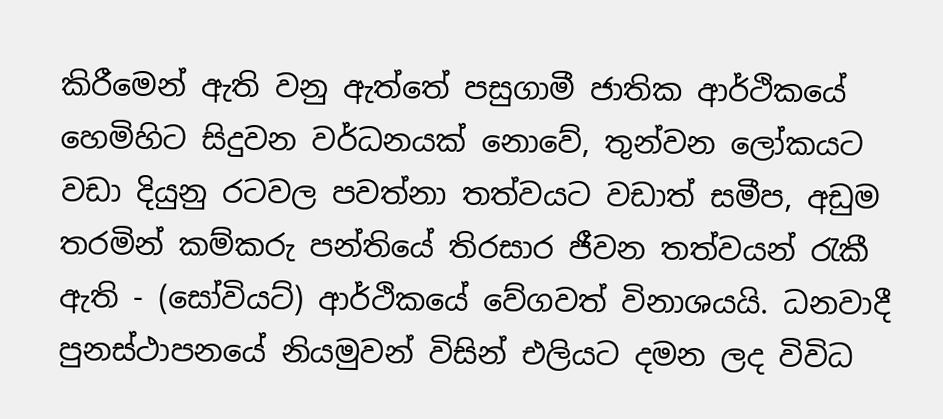කිරීමෙන් ඇති වනු ඇත්තේ පසුගාමී ජාතික ආර්ථිකයේ හෙමිහිට සිදුවන වර්ධනයක් නොවේ, තුන්වන ලෝකයට වඩා දියුනු රටවල පවත්නා තත්වයට වඩාත් සමීප, අඩුම තරමින් කම්කරු පන්තියේ තිරසාර ජීවන තත්වයන් රැකී ඇති - (සෝවියට්) ආර්ථිකයේ වේගවත් විනාශයයි. ධනවාදී පුනස්ථාපනයේ නියමුවන් විසින් එලියට දමන ලද විවිධ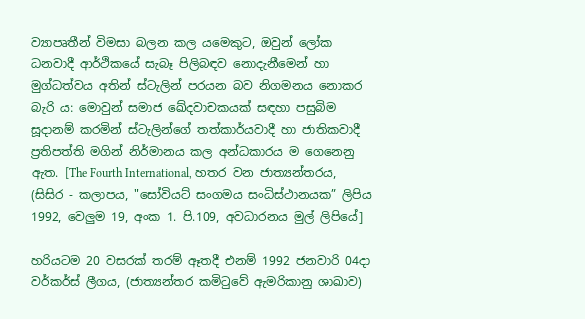ව්‍යාපෘතීන් විමසා බලන කල යමෙකුට, ඔවුන් ලෝක ධනවාදී ආර්ථිකයේ සැබෑ පිලිබඳව නොදැනීමෙන් හා මුග්ධත්වය අතින් ස්ටැලින් පරයන බව නිගමනය නොකර බැරි ය: මොවුන් සමාජ ඛේදවාචකයක් සඳහා පසුබිම සූදානම් කරමින් ස්ටැලින්ගේ තත්කාර්යවාදී හා ජාතිකවාදී ප්‍රතිපත්ති මගින් නිර්මානය කල අන්ධකාරය ම ගෙනෙනු ඇත. [The Fourth International, හතර වන ජාත්‍යන්තරය, (සිසිර - කලාපය, "සෝවියට් සංගමය සංධිස්ථානයක” ලිපිය 1992, වෙලුම 19, අංක 1. පි.109, අවධාරනය මුල් ලිපියේ]

හරියටම 20 වසරක් තරම් ඈතදී එනම් 1992 ජනවාරි 04දා වර්කර්ස් ලීගය, (ජාත්‍යන්තර කමිටුවේ ඇමරිකානු ශාඛාව)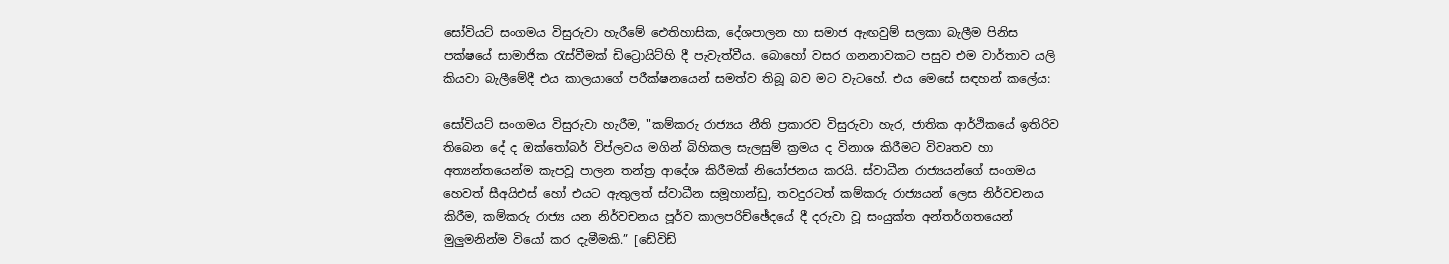සෝවියට් සංගමය විසුරුවා හැරීමේ ඓතිහාසික, දේශපාලන හා සමාජ ඇඟවුම් සලකා බැලීම පිනිස පක්ෂයේ සාමාජික රැස්වීමක් ඩිට්‍රොයිට්හි දී පැවැත්වීය. බොහෝ වසර ගනනාවකට පසුව එම වාර්තාව යලි කියවා බැලීමේදී එය කාලයාගේ පරීක්ෂනයෙන් සමත්ව තිබූ බව මට වැටහේ. එය මෙසේ සඳහන් කලේය:

සෝවියට් සංගමය විසුරුවා හැරීම, "කම්කරු රාජ්‍යය නීති ප්‍රකාරව විසුරුවා හැර, ජාතික ආර්ථිකයේ ඉතිරිව තිබෙන දේ ද ඔක්තෝබර් විප්ලවය මගින් බිහිකල සැලසුම් ක්‍රමය ද විනාශ කිරීමට විවෘතව හා අත්‍යන්තයෙන්ම කැපවූ පාලන තන්ත්‍ර ආදේශ කිරීමක් නියෝජනය කරයි. ස්වාධීන රාජ්‍යයන්ගේ සංගමය හෙවත් සීඅයිඑස් හෝ එයට ඇතුලත් ස්වාධීන සමූහාන්ඩු, තවදුරටත් කම්කරු රාජ්‍යයන් ලෙස නිර්වචනය කිරීම, කම්කරු රාජ්‍ය යන නිර්වචනය පූර්ව කාලපරිච්ඡේදයේ දී දරුවා වූ සංයුක්ත අන්තර්ගතයෙන් මුලුමනින්ම වියෝ කර දැමීමකි.” [ඩේවිඩ්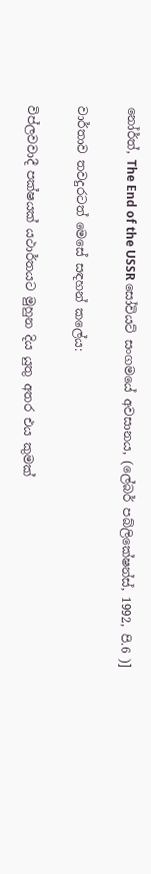නෝර්ත්, The End of the USSR සෝවියට් සංගමයේ අවසානය, (ලේබර් පබ්ලිකේෂන්ස්, 1992, පි.6 )]

වාර්තාව තවදුරටත් මෙසේ සඳහන් කලේය:

විප්ලවවාදී පක්ෂයක් යථාර්තයට මුහුන දිය යුතු අතර එය කුමක්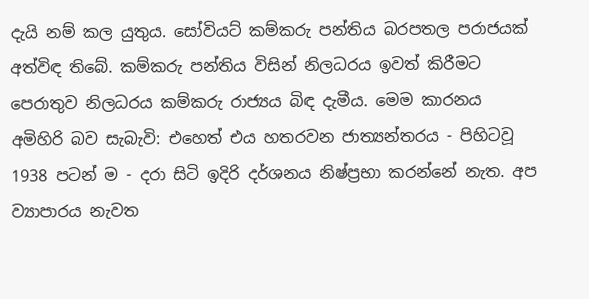දැයි නම් කල යුතුය. සෝවියට් කම්කරු පන්තිය බරපතල පරාජයක් අත්විඳ තිබේ. කම්කරු පන්තිය විසින් නිලධරය ඉවත් කිරීමට පෙරාතුව නිලධරය කම්කරු රාජ්‍යය බිඳ දැමීය. මෙම කාරනය අමිහිරි බව සැබැවි: එහෙත් එය හතරවන ජාත්‍යන්තරය - පිහිටවූ 1938 පටන් ම - දරා සිටි ඉදිරි දර්ශනය නිෂ්ප්‍රභා කරන්නේ නැත. අප ව්‍යාපාරය නැවත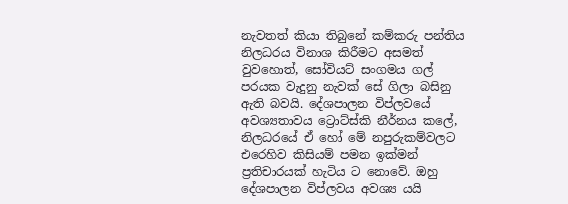නැවතත් කියා තිබුනේ කම්කරු පන්තිය නිලධරය විනාශ කිරීමට අසමත් වුවහොත්, සෝවියට් සංගමය ගල් පරයක වැදුනු නැවක් සේ ගිලා බසිනු ඇති බවයි. දේශපාලන විප්ලවයේ අවශ්‍යතාවය ට්‍රොට්ස්කි නීර්නය කලේ, නිලධරයේ ඒ හෝ මේ නපුරුකම්වලට එරෙහිව කිසියම් පමන ඉක්මන් ප්‍රතිචාරයක් හැටිය ට නොවේ. ඔහු දේශපාලන විප්ලවය අවශ්‍ය යයි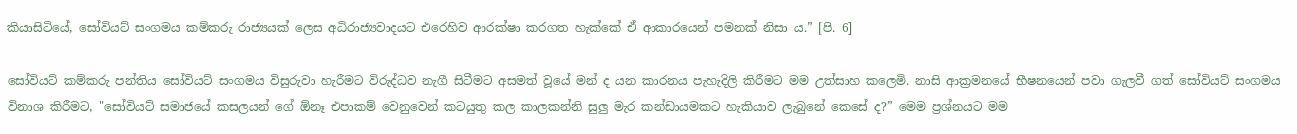කියාසිටියේ, සෝවියට් සංගමය කම්කරු රාජ්‍යයක් ලෙස අධිරාජ්‍යවාදයට එරෙහිව ආරක්ෂා කරගත හැක්කේ ඒ ආකාරයෙන් පමනක් නිසා ය.” [පි. 6]

සෝවියට් කම්කරු පන්තිය සෝවියට් සංගමය විසුරුවා හැරීමට විරුද්ධව නැගී සිටීමට අසමත් වූයේ මන් ද යන කාරනය පැහැදිලි කිරීමට මම උත්සාහ කලෙමි. නාසි ආක්‍රමනයේ භීෂනයෙන් පවා ගැලවී ගත් සෝවියට් සංගමය විනාශ කිරීමට, "සෝවියට් සමාජයේ කසලයන් ගේ ඕනෑ එපාකම් වෙනුවෙන් කටයුතු කල කාලකන්නි සුලු මැර කන්ඩායමකට හැකියාව ලැබුනේ කෙසේ ද?” මෙම ප්‍රශ්නයට මම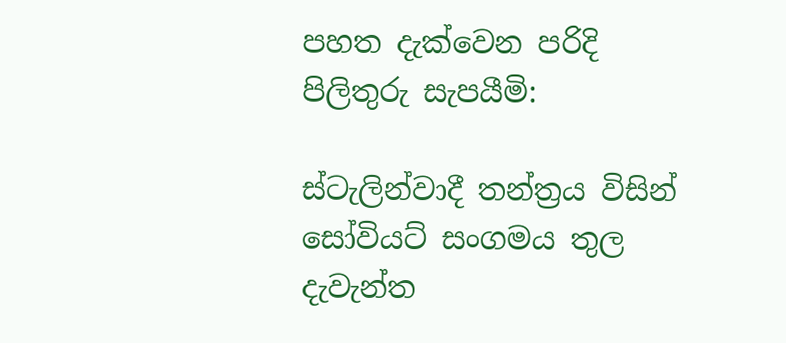පහත දැක්වෙන පරිදි පිලිතුරු සැපයීමි:

ස්ටැලින්වාදී තන්ත්‍රය විසින් සෝවියට් සංගමය තුල දැවැන්ත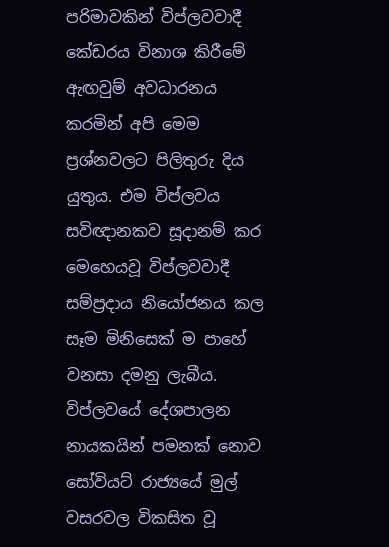පරිමාවකින් විප්ලවවාදී කේඩරය විනාශ කිරීමේ ඇඟවුම් අවධාරනය කරමින් අපි මෙම ප්‍රශ්නවලට පිලිතුරු දිය යුතුය. එම විප්ලවය සවිඥානකව සූදානම් කර මෙහෙයවූ විප්ලවවාදී සම්ප්‍රදාය නියෝජනය කල සෑම මිනිසෙක් ම පාහේ වනසා දමනු ලැබීය. විප්ලවයේ දේශපාලන නායකයින් පමනක් නොව සෝවියට් රාජ්‍යයේ මුල් වසරවල විකසිත වූ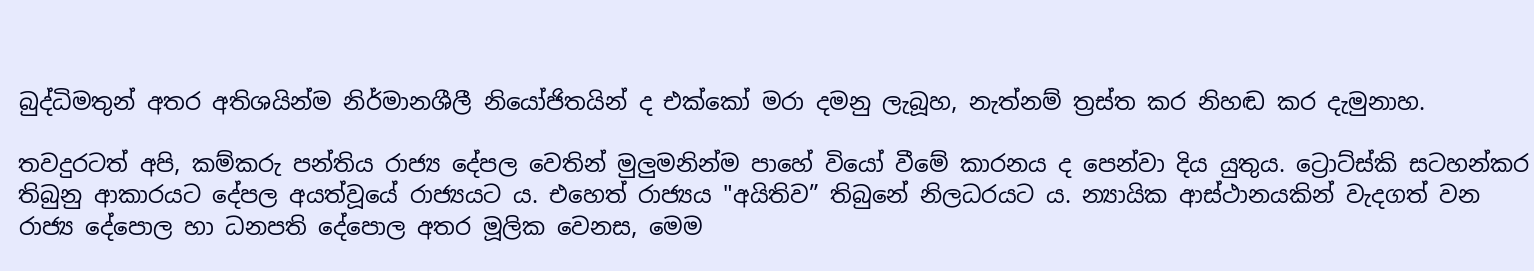බුද්ධිමතුන් අතර අතිශයින්ම නිර්මානශීලී නියෝජිතයින් ද එක්කෝ මරා දමනු ලැබූහ, නැත්නම් ත්‍රස්ත කර නිහඬ කර දැමුනාහ.

තවදුරටත් අපි, කම්කරු පන්තිය රාජ්‍ය දේපල වෙතින් මුලුමනින්ම පාහේ වියෝ වීමේ කාරනය ද පෙන්වා දිය යුතුය. ට්‍රොට්ස්කි සටහන්කර තිබුනු ආකාරයට දේපල අයත්වූයේ රාජ්‍යයට ය. එහෙත් රාජ්‍යය "අයිතිව” තිබුනේ නිලධරයට ය. න්‍යායික ආස්ථානයකින් වැදගත් වන රාජ්‍ය දේපොල හා ධනපති දේපොල අතර මූලික වෙනස, මෙම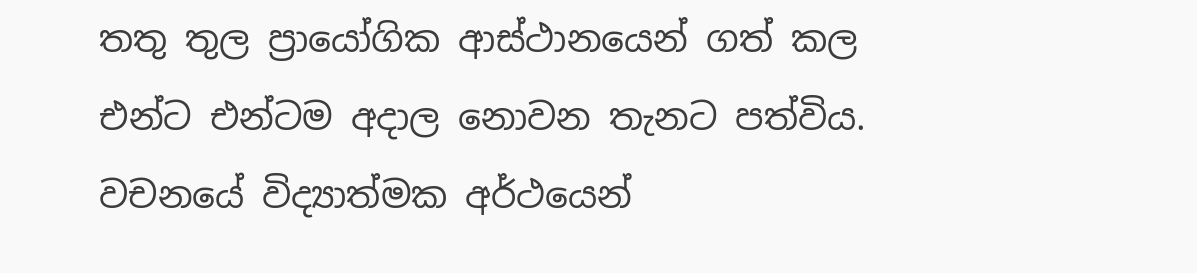තතු තුල ප්‍රායෝගික ආස්ථානයෙන් ගත් කල එන්ට එන්ටම අදාල නොවන තැනට පත්විය. වචනයේ විද්‍යාත්මක අර්ථයෙන්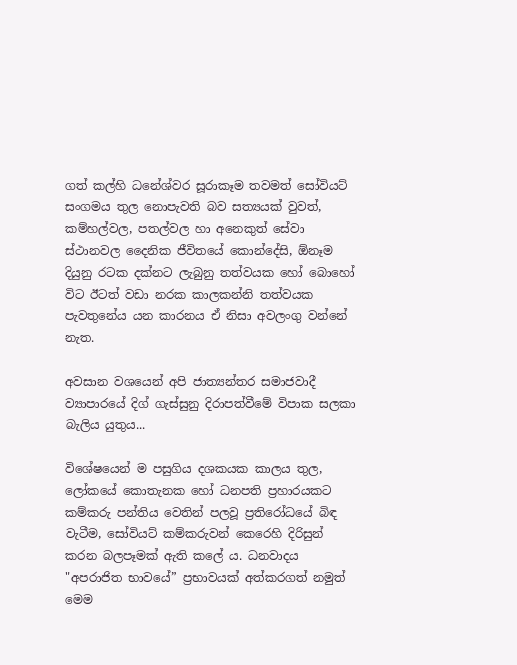ගත් කල්හි ධනේශ්වර සූරාකෑම තවමත් සෝවියට් සංගමය තුල නොපැවති බව සත්‍යයක් වුවත්, කම්හල්වල, පතල්වල හා අනෙකුත් සේවා ස්ථානවල දෛනික ජීවිතයේ කොන්දේසි, ඕනෑම දියුනු රටක දක්නට ලැබුනු තත්වයක හෝ බොහෝ විට ඊටත් වඩා නරක කාලකන්නි තත්වයක පැවතුනේය යන කාරනය ඒ නිසා අවලංගු වන්නේ නැත.

අවසාන වශයෙන් අපි ජාත්‍යන්තර සමාජවාදී ව්‍යාපාරයේ දිග් ගැස්සුනු දිරාපත්වීමේ විපාක සලකා බැලිය යුතුය...

විශේෂයෙන් ම පසුගිය දශකයක කාලය තුල, ලෝකයේ කොතැනක හෝ ධනපති ප්‍රහාරයකට කම්කරු පන්තිය වෙතින් පලවූ ප්‍රතිරෝධයේ බිඳ වැටීම, සෝවියට් කම්කරුවන් කෙරෙහි දිරිසුන් කරන බලපෑමක් ඇති කලේ ය. ධනවාදය "අපරාජිත භාවයේ” ප්‍රභාවයක් අත්කරගත් නමුත් මෙම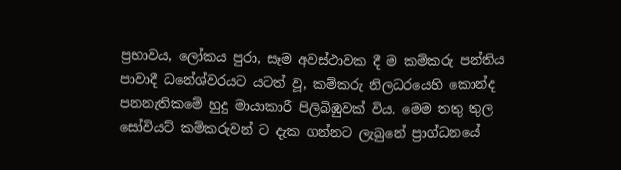ප්‍රභාවය, ලෝකය පුරා, සෑම අවස්ථාවක දී ම කම්කරු පන්තිය පාවාදී ධනේශ්වරයට යටත් වූ, කම්කරු නිලධරයෙහි කොන්ද පනනැතිකමේ හුදු මායාකාරී පිලිබිඹුවක් විය. මෙම තතු තුල සෝවියට් කම්කරුවන් ට දැක ගන්නට ලැබුනේ ප්‍රාග්ධනයේ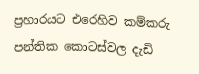ප්‍රහාරයට එරෙහිව කම්කරු පන්තික කොටස්වල දැඩි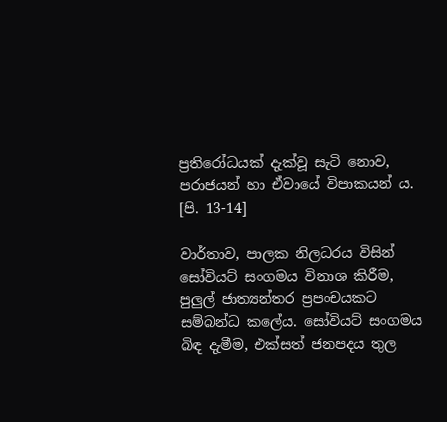ප්‍රතිරෝධයක් දැක්වූ සැටි නොව, පරාජයන් හා ඒවායේ විපාකයන් ය. [පි. 13-14]

වාර්තාව, පාලක නිලධරය විසින් සෝවියට් සංගමය විනාශ කිරීම, පුලුල් ජාත්‍යන්තර ප්‍රපංචයකට සම්බන්ධ කලේය. සෝවියට් සංගමය බිඳ දැමීම, එක්සත් ජනපදය තුල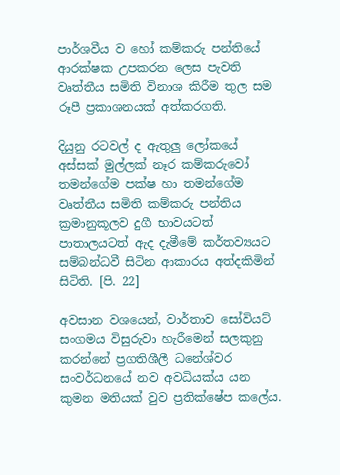පාර්ශවීය ව හෝ කම්කරු පන්තියේ ආරක්ෂක උපකරන ලෙස පැවති වෘත්තීය සමිති විනාශ කිරීම තුල සම රූපී ප්‍රකාශනයක් අත්කරගති.

දියුනු රටවල් ද ඇතුලු ලෝකයේ අස්සක් මුල්ලක් නෑර කම්කරුවෝ තමන්ගේම පක්ෂ හා තමන්ගේම වෘත්තීය සමිති කම්කරු පන්තිය ක්‍රමානුකූලව දුගී භාවයටත් පාතාලයටත් ඇද දැමීමේ කර්තව්‍යයට සම්බන්ධවී සිටින ආකාරය අත්දකිමින් සිටිති. [පි. 22]

අවසාන වශයෙන්, වාර්තාව සෝවියට් සංගමය විසුරුවා හැරීමෙන් සලකුනු කරන්නේ ප්‍රගතිශීලී ධනේශ්වර සංවර්ධනයේ නව අවධියක්ය යන කුමන මතියක් වුව ප්‍රතික්ෂේප කලේය.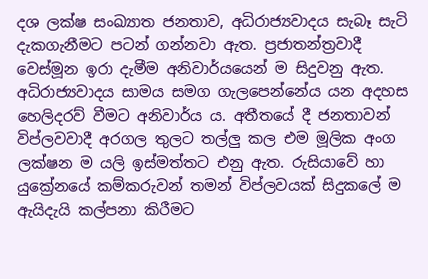දශ ලක්ෂ සංඛ්‍යාත ජනතාව, අධිරාජ්‍යවාදය සැබෑ සැටි දැකගැනීමට පටන් ගන්නවා ඇත. ප්‍රජාතන්ත්‍රවාදී වෙස්මූන ඉරා දැමීම අනිවාර්යයෙන් ම සිදුවනු ඇත. අධිරාජ්‍යවාදය සාමය සමග ගැලපෙන්නේය යන අදහස හෙලිදරව් වීමට අනිවාර්ය ය. අතීතයේ දී ජනතාවන් විප්ලවවාදී අරගල තුලට තල්ලු කල එම මූලික අංග ලක්ෂන ම යලි ඉස්මත්තට එනු ඇත. රුසියාවේ හා යුක්‍රේනයේ කම්කරුවන් තමන් විප්ලවයක් සිදුකලේ ම ඇයිදැයි කල්පනා කිරීමට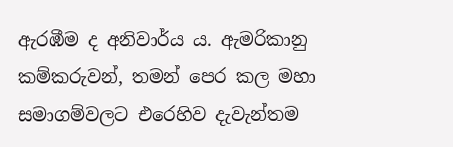ඇරඹීම ද අනිවාර්ය ය. ඇමරිකානු කම්කරුවන්, තමන් පෙර කල මහා සමාගම්වලට එරෙහිව දැවැන්තම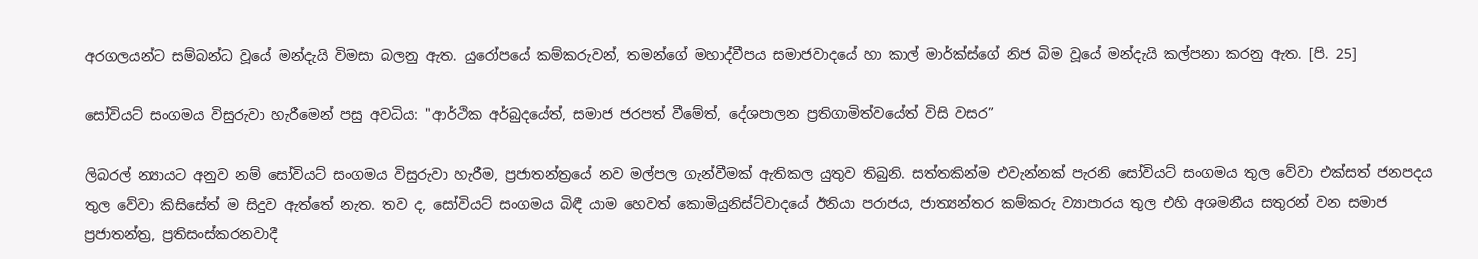අරගලයන්ට සම්බන්ධ වූයේ මන්දැයි විමසා බලනු ඇත. යුරෝපයේ කම්කරුවන්, තමන්ගේ මහාද්වීපය සමාජවාදයේ හා කාල් මාර්ක්ස්ගේ නිජ බිම වූයේ මන්දැයි කල්පනා කරනු ඇත. [පි. 25]

සෝවියට් සංගමය විසුරුවා හැරීමෙන් පසු අවධිය: "ආර්ථික අර්බුදයේත්, සමාජ ජරපත් වීමේත්, දේශපාලන ප්‍රතිගාමිත්වයේත් විසි වසර”

ලිබරල් න්‍යායට අනුව නම් සෝවියට් සංගමය විසුරුවා හැරීම, ප්‍රජාතන්ත්‍රයේ නව මල්පල ගැන්වීමක් ඇතිකල යුතුව තිබුනි. සත්තකින්ම එවැන්නක් පැරනි සෝවියට් සංගමය තුල වේවා එක්සත් ජනපදය තුල වේවා කිසිසේත් ම සිදුව ඇත්තේ නැත. තව ද, සෝවියට් සංගමය බිඳී යාම හෙවත් කොමියුනිස්ට්වාදයේ ඊනියා පරාජය, ජාත්‍යන්තර කම්කරු ව්‍යාපාරය තුල එහි අශමනීය සතුරන් වන සමාජ ප්‍රජාතන්ත්‍ර, ප්‍රතිසංස්කරනවාදී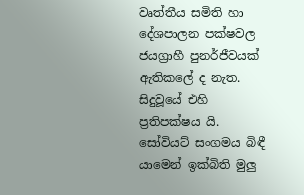වෘත්තීය සමිති හා දේශපාලන පක්ෂවල ජයග්‍රාහී පුනර්ජීවයක් ඇතිකලේ ද නැත. සිදුවූයේ එහි ප්‍රතිපක්ෂය යි. සෝවියට් සංගමය බිඳී යාමෙන් ඉක්බිති මුලු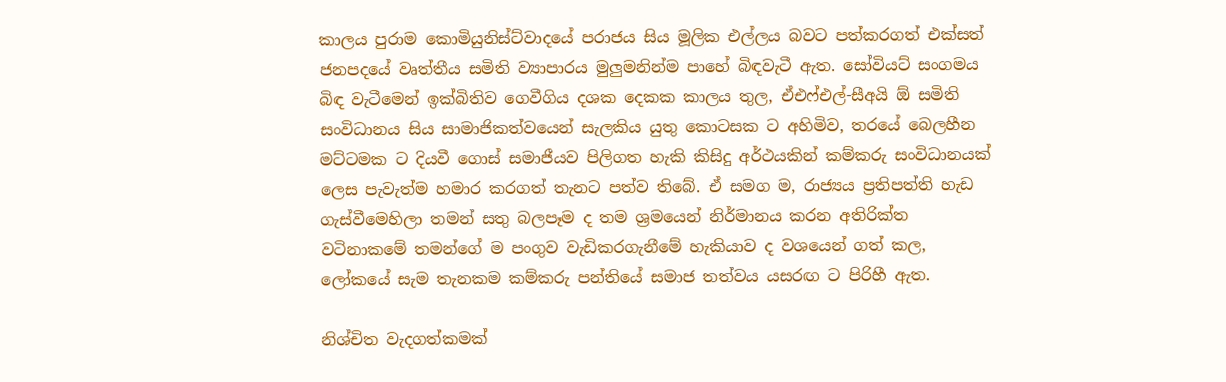කාලය පුරාම කොමියුනිස්ට්වාදයේ පරාජය සිය මූලික එල්ලය බවට පත්කරගත් එක්සත් ජනපදයේ වෘත්තීය සමිති ව්‍යාපාරය මුලුමනින්ම පාහේ බිඳවැටී ඇත. සෝවියට් සංගමය බිඳ වැටීමෙන් ඉක්බිතිව ගෙවීගිය දශක දෙකක කාලය තුල, ඒඑෆ්එල්-සීඅයි ඕ සමිති සංවිධානය සිය සාමාජිකත්වයෙන් සැලකිය යුතු කොටසක ට අහිමිව, තරයේ බෙලහීන මට්ටමක ට දියවී ගොස් සමාජීයව පිලිගත හැකි කිසිදු අර්ථයකින් කම්කරු සංවිධානයක් ලෙස පැවැත්ම හමාර කරගත් තැනට පත්ව තිබේ. ඒ සමග ම, රාජ්‍යය ප්‍රතිපත්ති හැඩ ගැස්වීමෙහිලා තමන් සතු බලපෑම ද තම ශ්‍රමයෙන් නිර්මානය කරන අතිරික්ත වටිනාකමේ තමන්ගේ ම පංගුව වැඩිකරගැනීමේ හැකියාව ද වශයෙන් ගත් කල, ලෝකයේ සැම තැනකම කම්කරු පන්තියේ සමාජ තත්වය යසරඟ ට පිරිහී ඇත.

නිශ්චිත වැදගත්කමක්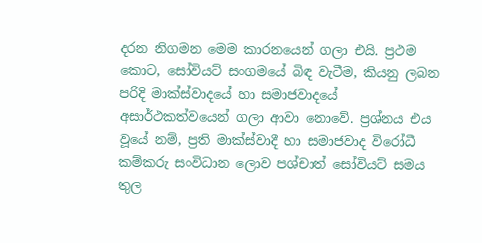දරන නිගමන මෙම කාරනයෙන් ගලා එයි. ප්‍රථම කොට, සෝවියට් සංගමයේ බිඳ වැටීම, කියනු ලබන පරිදි මාක්ස්වාදයේ හා සමාජවාදයේ අසාර්ථකත්වයෙන් ගලා ආවා නොවේ. ප්‍රශ්නය එය වූයේ නම්, ප්‍රති මාක්ස්වාදී හා සමාජවාද විරෝධී කම්කරු සංවිධාන ලොව පශ්චාත් සෝවියට් සමය තුල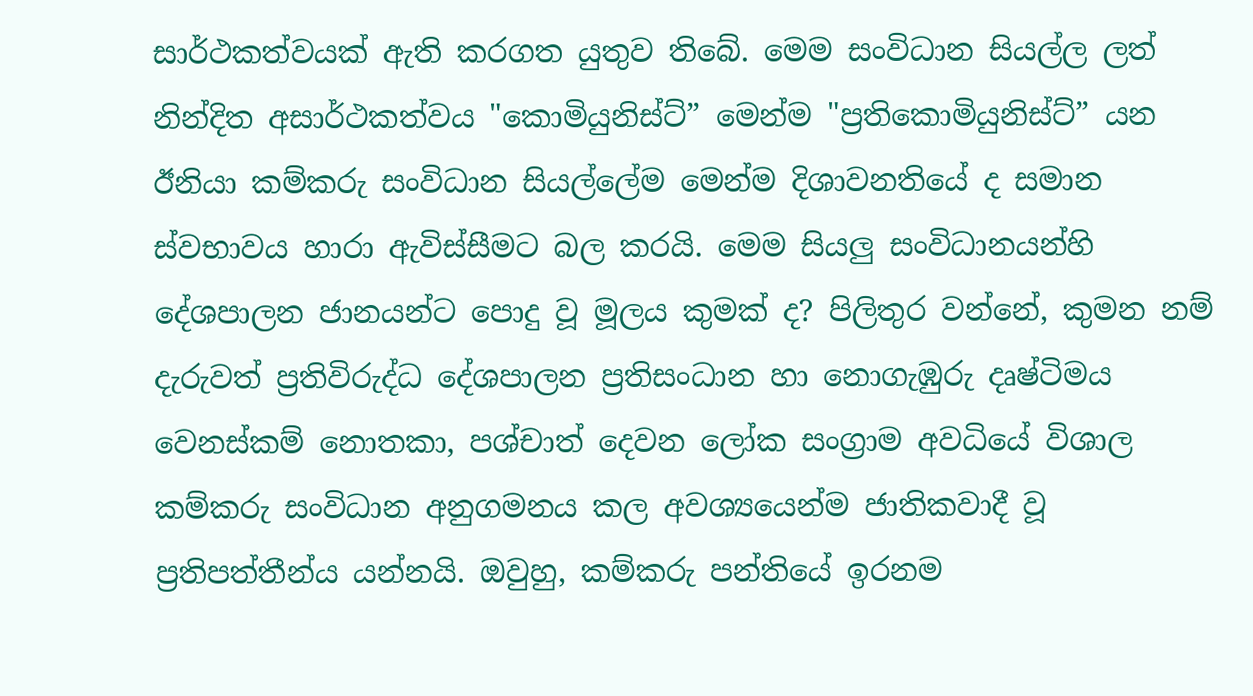සාර්ථකත්වයක් ඇති කරගත යුතුව තිබේ. මෙම සංවිධාන සියල්ල ලත් නින්දිත අසාර්ථකත්වය "කොමියුනිස්ට්” මෙන්ම "ප්‍රතිකොමියුනිස්ට්” යන ඊනියා කම්කරු සංවිධාන සියල්ලේම මෙන්ම දිශාවනතියේ ද සමාන ස්වභාවය හාරා ඇවිස්සීමට බල කරයි. මෙම සියලු සංවිධානයන්හි දේශපාලන ජානයන්ට පොදු වූ මූලය කුමක් ද? පිලිතුර වන්නේ, කුමන නම් දැරුවත් ප්‍රතිවිරුද්ධ දේශපාලන ප්‍රතිසංධාන හා නොගැඹුරු දෘෂ්ටිමය වෙනස්කම් නොතකා, පශ්චාත් දෙවන ලෝක සංග්‍රාම අවධියේ විශාල කම්කරු සංවිධාන අනුගමනය කල අවශ්‍යයෙන්ම ජාතිකවාදී වූ ප්‍රතිපත්තීන්ය යන්නයි. ඔවුහු, කම්කරු පන්තියේ ඉරනම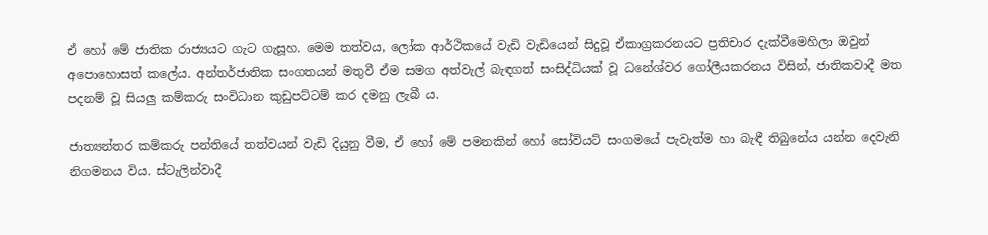ඒ හෝ මේ ජාතික රාජ්‍යයට ගැට ගැසූහ. මෙම තත්වය, ලෝක ආර්ථිකයේ වැඩි වැඩියෙන් සිදුවූ ඒකාග්‍රකරනයට ප්‍රතිචාර දැක්වීමෙහිලා ඔවුන් අපොහොසත් කලේය. අන්තර්ජාතික සංගතයන් මතුවී ඒම සමග අත්වැල් බැඳගත් සංසිද්ධියක් වූ ධනේශ්වර ගෝලීයකරනය විසින්, ජාතිකවාදී මත පදනම් වූ සියලු කම්කරු සංවිධාන කුඩුපට්ටම් කර දමනු ලැබී ය.

ජාත්‍යන්තර කම්කරු පන්තියේ තත්වයන් වැඩි දියුනු වීම, ඒ හෝ මේ පමනකින් හෝ සෝවියට් සංගමයේ පැවැත්ම හා බැඳී තිබුනේය යන්න දෙවැනි නිගමනය විය. ස්ටැලින්වාදී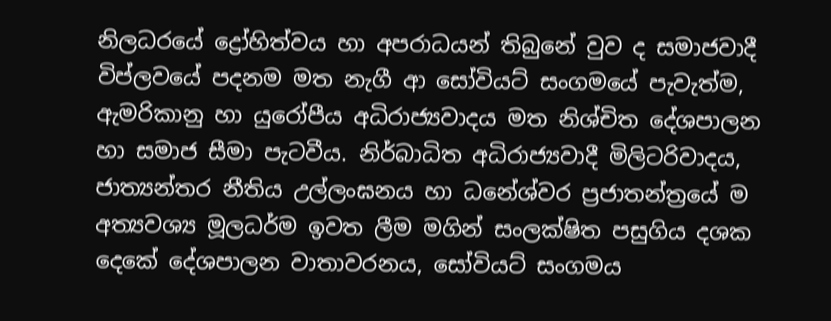නිලධරයේ ද්‍රෝහිත්වය හා අපරාධයන් තිබුනේ වුව ද සමාජවාදී විප්ලවයේ පදනම මත නැගී ආ සෝවියට් සංගමයේ පැවැත්ම, ඇමරිකානු හා යුරෝපීය අධිරාජ්‍යවාදය මත නිශ්චිත දේශපාලන හා සමාජ සීමා පැටවීය. නිර්බාධිත අධිරාජ්‍යවාදී මිලිටරිවාදය, ජාත්‍යන්තර නීතිය උල්ලංඝනය හා ධනේශ්වර ප්‍රජාතන්ත්‍රයේ ම අත්‍යවශ්‍ය මූලධර්ම ඉවත ලීම මගින් සංලක්ෂිත පසුගිය දශක දෙකේ දේශපාලන වාතාවරනය, සෝවියට් සංගමය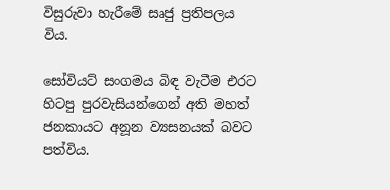විසුරුවා හැරීමේ සෘජු ප්‍රතිපලය විය.

සෝවියට් සංගමය බිඳ වැටීම එරට හිටපු පුරවැසියන්ගෙන් අති මහත් ජනකායට අනූන ව්‍යසනයක් බවට පත්විය.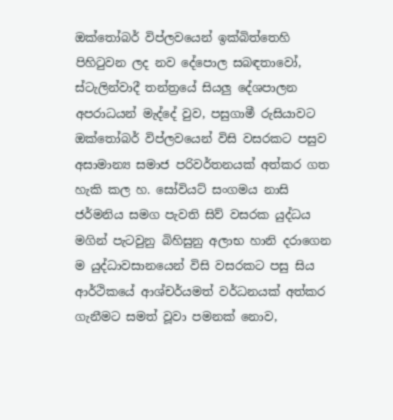ඔක්තෝබර් විප්ලවයෙන් ඉක්බිත්තෙහි පිහිටුවන ලද නව දේපොල සබඳතාවෝ, ස්ටැලින්වාදී තන්ත්‍රයේ සියලු දේශපාලන අපරාධයන් මැද්දේ වුව, පසුගාමී රුසියාවට ඔක්තෝබර් විප්ලවයෙන් විසි වසරකට පසුව අසාමාන්‍ය සමාජ පරිවර්තනයක් අත්කර ගත හැකි කල හ. සෝවියට් සංගමය නාසි ජර්මනිය සමග පැවති සිව් වසරක යුද්ධය මගින් පැටවුනු බිහිසුනු අලාභ හානි දරාගෙන ම යුද්ධාවසානයෙන් විසි වසරකට පසු සිය ආර්ථිකයේ ආශ්චර්යමත් වර්ධනයක් අත්කර ගැනීමට සමත් වූවා පමනක් නොව,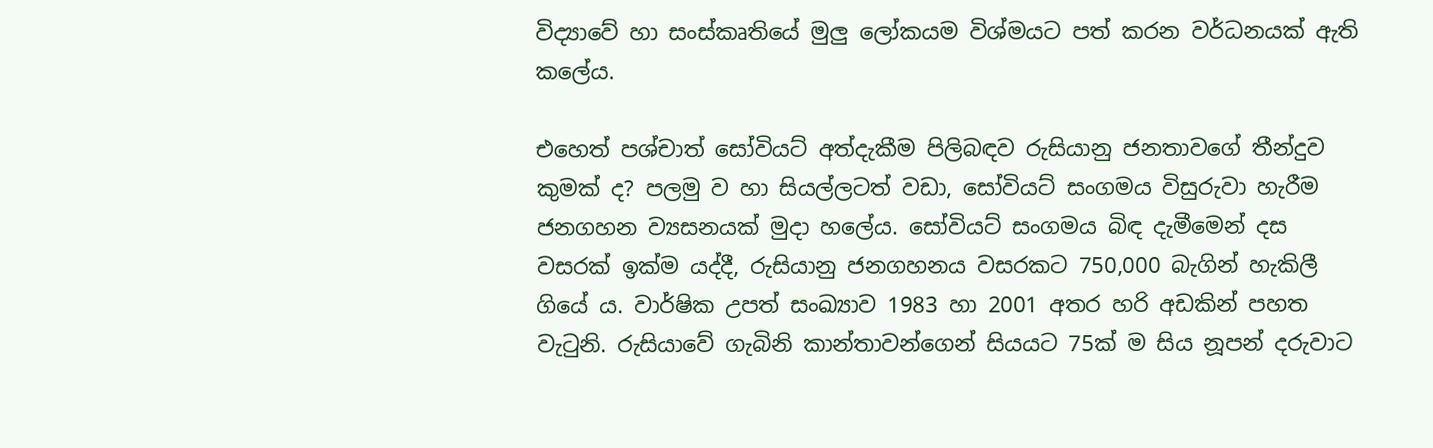විද්‍යාවේ හා සංස්කෘතියේ මුලු ලෝකයම විශ්මයට පත් කරන වර්ධනයක් ඇති කලේය.

එහෙත් පශ්චාත් සෝවියට් අත්දැකීම පිලිබඳව රුසියානු ජනතාවගේ තීන්දුව කුමක් ද? පලමු ව හා සියල්ලටත් වඩා, සෝවියට් සංගමය විසුරුවා හැරීම ජනගහන ව්‍යසනයක් මුදා හලේය. සෝවියට් සංගමය බිඳ දැමීමෙන් දස වසරක් ඉක්ම යද්දී, රුසියානු ජනගහනය වසරකට 750,000 බැගින් හැකිලී ගියේ ය. වාර්ෂික උපත් සංඛ්‍යාව 1983 හා 2001 අතර හරි අඩකින් පහත වැටුනි. රුසියාවේ ගැබිනි කාන්තාවන්ගෙන් සියයට 75ක් ම සිය නූපන් දරුවාට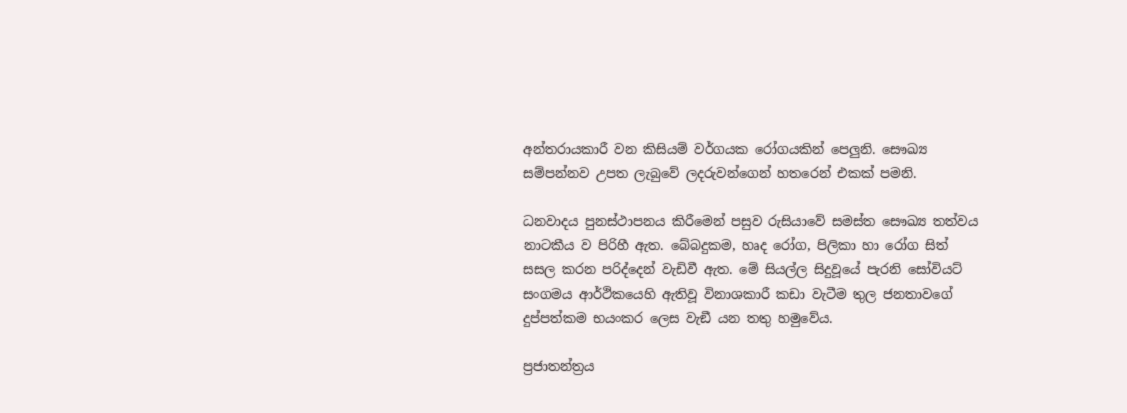අන්තරායකාරී වන කිසියම් වර්ගයක රෝගයකින් පෙලුනි. සෞඛ්‍ය සම්පන්නව උපත ලැබුවේ ලදරුවන්ගෙන් හතරෙන් එකක් පමනි.

ධනවාදය පුනස්ථාපනය කිරීමෙන් පසුව රුසියාවේ සමස්ත සෞඛ්‍ය තත්වය නාටකීය ව පිරිහී ඇත. බේබදුකම, හෘද රෝග, පිලිකා හා රෝග සිත් සසල කරන පරිද්දෙන් වැඩිවී ඇත. මේ සියල්ල සිදුවූයේ පැරනි සෝවියට් සංගමය ආර්ථිකයෙහි ඇතිවූ විනාශකාරී කඩා වැටීම තුල ජනතාවගේ දුප්පත්කම භයංකර ලෙස වැඞී යන තතු හමුවේය.

ප්‍රජාතන්ත්‍රය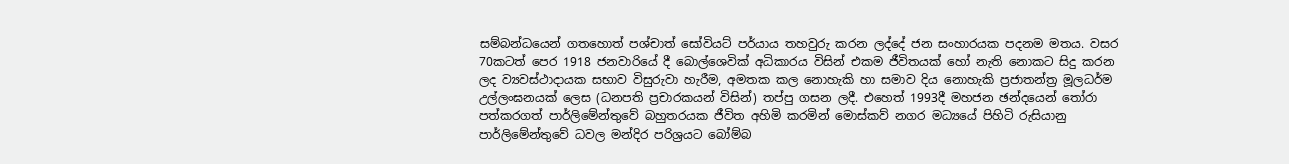සම්බන්ධයෙන් ගතහොත් පශ්චාත් සෝවියට් පර්යාය තහවුරු කරන ලද්දේ ජන සංහාරයක පදනම මතය. වසර 70කටත් පෙර 1918 ජනවාරියේ දී බොල්ශෙවික් අධිකාරය විසින් එකම ජීවිතයක් හෝ නැති නොකට සිදු කරන ලද ව්‍යවස්ථාදායක සභාව විසුරුවා හැරීම, අමතක කල නොහැකි හා සමාව දිය නොහැකි ප්‍රජාතන්ත්‍ර මූලධර්ම උල්ලංඝනයක් ලෙස (ධනපති ප්‍රචාරකයන් විසින්) තප්පු ගසන ලදී. එහෙත් 1993දී මහජන ඡන්දයෙන් තෝරා පත්කරගත් පාර්ලිමේන්තුවේ බහුතරයක ජීවිත අහිමි කරමින් මොස්කව් නගර මධ්‍යයේ පිහිටි රුසියානු පාර්ලිමේන්තුවේ ධවල මන්දිර පරිශ්‍රයට බෝම්බ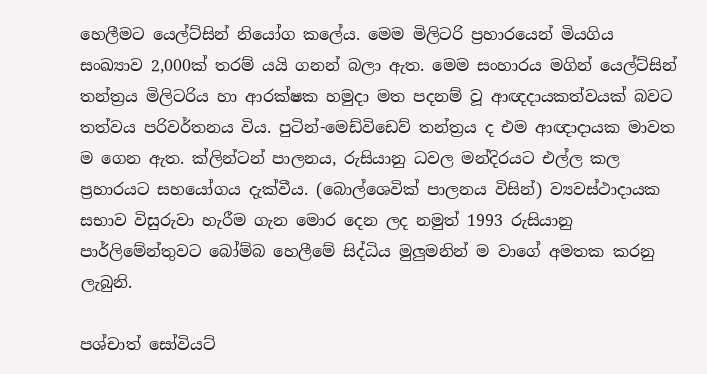හෙලීමට යෙල්ට්සින් නියෝග කලේය. මෙම මිලිටරි ප්‍රහාරයෙන් මියගිය සංඛ්‍යාව 2,000ක් තරම් යයි ගනන් බලා ඇත. මෙම සංහාරය මගින් යෙල්ට්සින් තන්ත්‍රය මිලිටරිය හා ආරක්ෂක හමුදා මත පදනම් වූ ආඥදායකත්වයක් බවට තත්වය පරිවර්තනය විය. පුටින්-මෙඩ්විඩෙව් තන්ත්‍රය ද එම ආඥාදායක මාවත ම ගෙන ඇත. ක්ලින්ටන් පාලනය, රුසියානු ධවල මන්දිරයට එල්ල කල ප්‍රහාරයට සහයෝගය දැක්වීය. (බොල්ශෙවික් පාලනය විසින්) ව්‍යවස්ථාදායක සභාව විසුරුවා හැරීම ගැන මොර දෙන ලද නමුත් 1993 රුසියානු පාර්ලිමේන්තුවට බෝම්බ හෙලීමේ සිද්ධිය මුලුමනින් ම වාගේ අමතක කරනු ලැබුනි.

පශ්චාත් සෝවියට්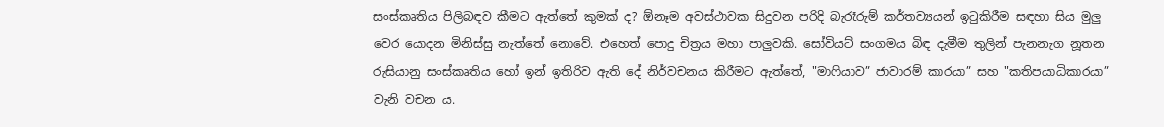සංස්කෘතිය පිලිබඳව කීමට ඇත්තේ කුමක් ද? ඕනෑම අවස්ථාවක සිදුවන පරිදි බැරෑරුම් කර්තව්‍යයන් ඉටුකිරීම සඳහා සිය මුලු වෙර යොදන මිනිස්සු නැත්තේ නොවේ. එහෙත් පොදු චිත්‍රය මහා පාලුවකි. සෝවියට් සංගමය බිඳ දැමීම තුලින් පැනනැග නූතන රුසියානු සංස්කෘතිය හෝ ඉන් ඉතිරිව ඇති දේ නිර්වචනය කිරීමට ඇත්තේ, "මාෆියාව” ජාවාරම් කාරයා” සහ "කතිපයාධිකාරයා” වැනි වචන ය.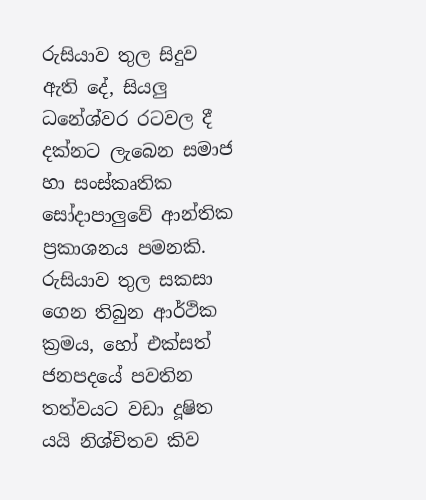රුසියාව තුල සිදුව ඇති දේ, සියලු ධනේශ්වර රටවල දී දක්නට ලැබෙන සමාජ හා සංස්කෘතික සෝදාපාලුවේ ආන්තික ප්‍රකාශනය පමනකි. රුසියාව තුල සකසා ගෙන තිබුන ආර්ථික ක්‍රමය, හෝ එක්සත් ජනපදයේ පවතින තත්වයට වඩා දූෂිත යයි නිශ්චිතව කිව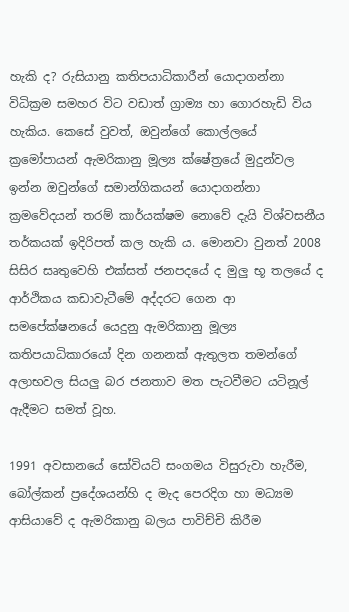හැකි ද? රුසියානු කතිපයාධිකාරීන් යොදාගන්නා විධික්‍රම සමහර විට වඩාත් ග්‍රාම්‍ය හා ගොරහැඩි විය හැකිය. කෙසේ වුවත්, ඔවුන්ගේ කොල්ලයේ ක්‍රමෝපායන් ඇමරිකානු මූල්‍ය ක්ෂේත්‍රයේ මුදුන්වල ඉන්න ඔවුන්ගේ සමාන්ගිකයන් යොදාගන්නා ක්‍රමවේදයන් තරම් කාර්යක්ෂම නොවේ දැයි විශ්වසනීය තර්කයක් ඉදිරිපත් කල හැකි ය. මොනවා වුනත් 2008 සිසිර සෘතුවෙහි එක්සත් ජනපදයේ ද මුලු භූ තලයේ ද ආර්ථිකය කඩාවැටීමේ අද්දරට ගෙන ආ සමපේක්ෂනයේ යෙදුනු ඇමරිකානු මූල්‍ය කතිපයාධිකාරයෝ දින ගනනක් ඇතුලත තමන්ගේ අලාභවල සියලු බර ජනතාව මත පැටවීමට යටිනූල් ඇදීමට සමත් වූහ.

1991 අවසානයේ සෝවියට් සංගමය විසුරුවා හැරීම, බෝල්කන් ප්‍රදේශයන්හි ද මැද පෙරදිග හා මධ්‍යම ආසියාවේ ද ඇමරිකානු බලය පාවිච්චි කිරීම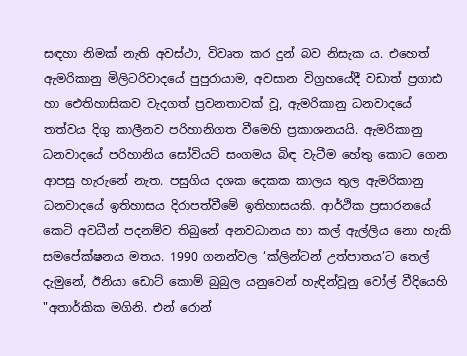සඳහා නිමක් නැති අවස්ථා, විවෘත කර දුන් බව නිසැක ය. එහෙත් ඇමරිකානු මිලිටරිවාදයේ පුපුරායාම, අවසාන විග්‍රහයේදී වඩාත් ප්‍රගාඪ හා ඓතිහාසිකව වැදගත් ප්‍රවනතාවක් වූ, ඇමරිකානු ධනවාදයේ තත්වය දිගු කාලීනව පරිහානිගත වීමෙහි ප්‍රකාශනයයි. ඇමරිකානු ධනවාදයේ පරිහානිය සෝවියට් සංගමය බිඳ වැටීම හේතු කොට ගෙන ආපසු හැරුනේ නැත. පසුගිය දශක දෙකක කාලය තුල ඇමරිකානු ධනවාදයේ ඉතිහාසය දිරාපත්වීමේ ඉතිහාසයකි. ආර්ථික ප්‍රසාරනයේ කෙටි අවධීන් පදනම්ව තිබුනේ අනවධානය හා කල් ඇල්ලිය නො හැකි සමපේක්ෂනය මතය. 1990 ගනන්වල ‘ක්ලින්ටන් උත්පාතය’ට තෙල් දැමුනේ, ඊනියා ඩොට් කොම් බුබුල යනුවෙන් හැඳින්වූනු වෝල් වීදියෙහි "අතාර්කික මගිනි. එන් රොන්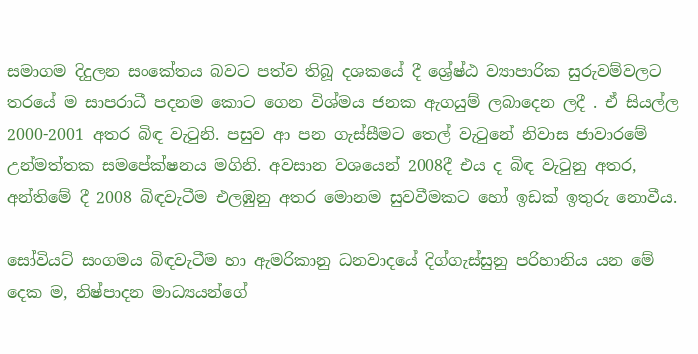සමාගම දිදුලන සංකේතය බවට පත්ව තිබූ දශකයේ දී ශ්‍රේෂ්ඨ ව්‍යාපාරික සුරුවම්වලට තරයේ ම සාපරාධී පදනම කොට ගෙන විශ්මය ජනක ඇගයුම් ලබාදෙන ලදී . ඒ සියල්ල 2000-2001 අතර බිඳ වැටුනි. පසුව ආ පන ගැස්සීමට තෙල් වැටුනේ නිවාස ජාවාරමේ උන්මත්තක සමපේක්ෂනය මගිනි. අවසාන වශයෙන් 2008දී එය ද බිඳ වැටුනු අතර, අන්තිමේ දී 2008 බිඳවැටීම එලඹුනු අතර මොනම සුවවීමකට හෝ ඉඩක් ඉතුරු නොවීය.

සෝවියට් සංගමය බිඳවැටීම හා ඇමරිකානු ධනවාදයේ දිග්ගැස්සුනු පරිහානිය යන මේ දෙක ම, නිෂ්පාදන මාධ්‍යයන්ගේ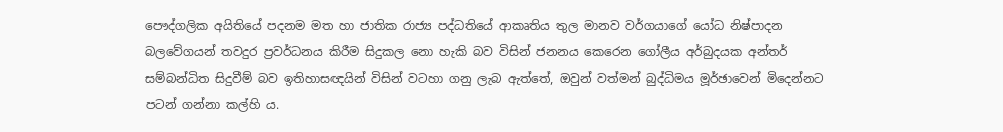පෞද්ගලික අයිතියේ පදනම මත හා ජාතික රාජ්‍ය පද්ධතියේ ආකෘතිය තුල මානව වර්ගයාගේ යෝධ නිෂ්පාදන බලවේගයන් තවදුර ප්‍රවර්ධනය කිරීම සිදුකල නො හැකි බව විසින් ජනනය කෙරෙන ගෝලීය අර්බුදයක අන්තර් සම්බන්ධිත සිදුවීම් බව ඉතිහාසඥයින් විසින් වටහා ගනු ලැබ ඇත්තේ, ඔවුන් වත්මන් බුද්ධිමය මූර්ඡාවෙන් මිදෙන්නට පටන් ගන්නා කල්හි ය.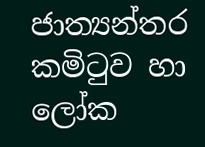ජාත්‍යන්තර කමිටුව හා ලෝක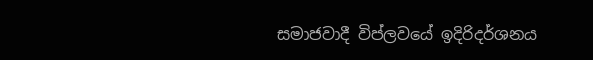සමාජවාදී විප්ලවයේ ඉදිරිදර්ශනය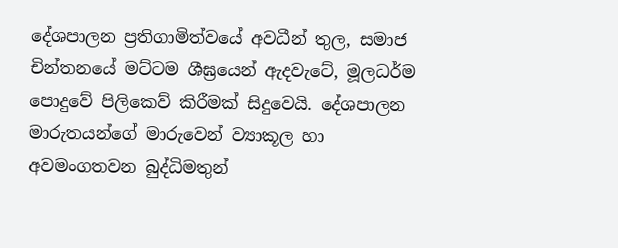දේශපාලන ප්‍රතිගාමිත්වයේ අවධීන් තුල, සමාජ චින්තනයේ මට්ටම ශීඝ්‍රයෙන් ඇදවැටේ, මූලධර්ම පොදුවේ පිලිකෙව් කිරීමක් සිදුවෙයි. දේශපාලන මාරුතයන්ගේ මාරුවෙන් ව්‍යාකූල හා අවමංගතවන බුද්ධිමතුන්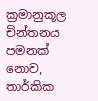ක්‍රමානුකූල චින්තනය පමනක් නොව, තාර්කික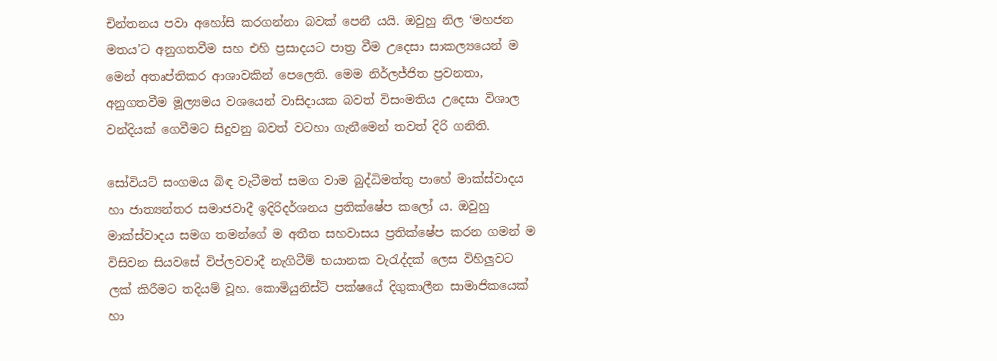චින්තනය පවා අහෝසි කරගන්නා බවක් පෙනී යයි. ඔවුහු නිල ‘මහජන මතය’ට අනුගතවීම සහ එහි ප්‍රසාදයට පාත්‍ර වීම උදෙසා සාකල්‍යයෙන් ම මෙන් අතෘප්තිකර ආශාවකින් පෙලෙති. මෙම නිර්ලජ්ජිත ප්‍රවනතා, අනුගතවීම මූල්‍යමය වශයෙන් වාසිදායක බවත් විසංමතිය උදෙසා විශාල වන්දියක් ගෙවීමට සිදුවනු බවත් වටහා ගැනීමෙන් තවත් දිරි ගනිති.

සෝවියට් සංගමය බිඳ වැටීමත් සමග වාම බුද්ධිමත්තු පාහේ මාක්ස්වාදය හා ජාත්‍යන්තර සමාජවාදී ඉදිරිදර්ශනය ප්‍රතික්ෂේප කලෝ ය. ඔවුහු මාක්ස්වාදය සමග තමන්ගේ ම අතීත සහවාසය ප්‍රතික්ෂේප කරන ගමන් ම විසිවන සියවසේ විප්ලවවාදී නැගිටීම් භයානක වැරැද්දක් ලෙස විහිලුවට ලක් කිරීමට තදියම් වූහ. කොමියුනිස්ට් පක්ෂයේ දිගුකාලීන සාමාජිකයෙක් හා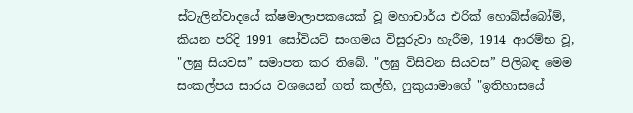ස්ටැලින්වාදයේ ක්ෂමාලාපකයෙක් වූ මහාචාර්ය එරික් හොබ්ස්බෝම්, කියන පරිදි 1991 සෝවියට් සංගමය විසුරුවා හැරීම, 1914 ආරම්භ වූ, "ලඝු සියවස” සමාපත කර තිබේ. "ලඝු විසිවන සියවස” පිලිබඳ මෙම සංකල්පය සාරය වශයෙන් ගත් කල්හි, ෆුකුයාමාගේ "ඉතිහාසයේ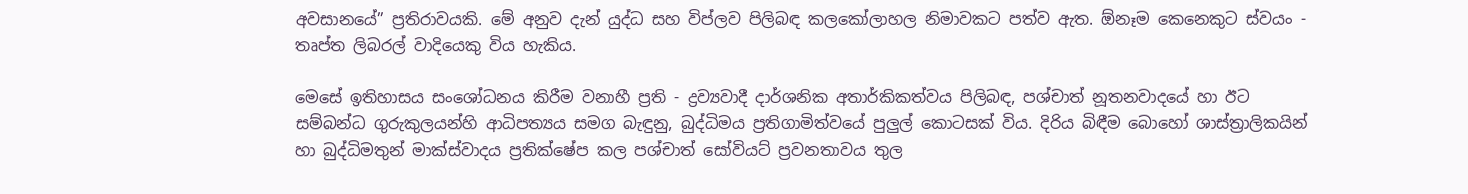අවසානයේ” ප්‍රතිරාවයකි. මේ අනුව දැන් යුද්ධ සහ විප්ලව පිලිබඳ කලකෝලාහල නිමාවකට පත්ව ඇත. ඕනෑම කෙනෙකුට ස්වයං - තෘප්ත ලිබරල් වාදියෙකු විය හැකිය.

මෙසේ ඉතිහාසය සංශෝධනය කිරීම වනාහී ප්‍රති - ද්‍රව්‍යවාදී දාර්ශනික අතාර්කිකත්වය පිලිබඳ, පශ්චාත් නූතනවාදයේ හා ඊට සම්බන්ධ ගුරුකුලයන්හි ආධිපත්‍යය සමග බැඳුනු, බුද්ධිමය ප්‍රතිගාමිත්වයේ පුලුල් කොටසක් විය. දිරිය බිඳීම බොහෝ ශාස්ත්‍රාලිකයින් හා බුද්ධිමතුන් මාක්ස්වාදය ප්‍රතික්ෂේප කල පශ්චාත් සෝවියට් ප්‍රවනතාවය තුල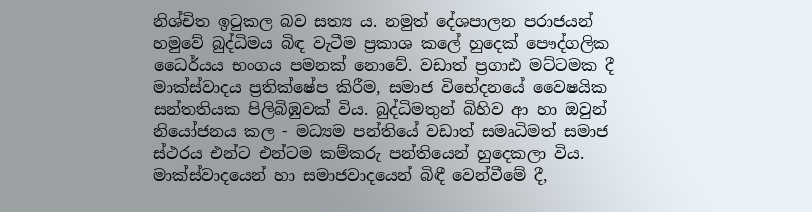නිශ්චිත ඉටුකල බව සත්‍ය ය. නමුත් දේශපාලන පරාජයන් හමුවේ බුද්ධිමය බිඳ වැටීම ප්‍රකාශ කලේ හුදෙක් පෞද්ගලික ධෛර්යය භංගය පමනක් නොවේ. වඩාත් ප්‍රගාඪ මට්ටමක දී මාක්ස්වාදය ප්‍රතික්ෂේප කිරීම, සමාජ විභේදනයේ වෛෂයික සන්තතියක පිලිබිඹුවක් විය. බුද්ධිමතුන් බිහිව ආ හා ඔවුන් නියෝජනය කල - මධ්‍යම පන්තියේ වඩාත් සමෘධිමත් සමාජ ස්ථරය එන්ට එන්ටම කම්කරු පන්තියෙන් හුදෙකලා විය. මාක්ස්වාදයෙන් හා සමාජවාදයෙන් බිඳී වෙන්වීමේ දී,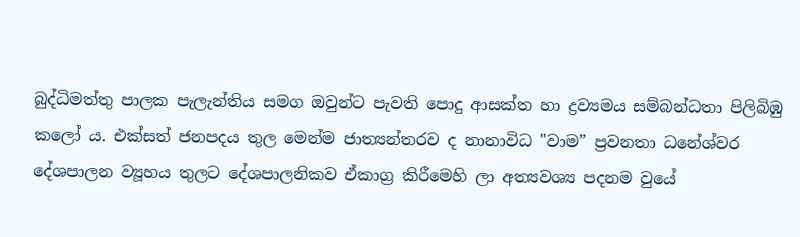බුද්ධිමත්තු පාලක පැලැන්තිය සමග ඔවුන්ට පැවති පොදු ආසක්ත හා ද්‍රව්‍යමය සම්බන්ධතා පිලිබිඹු කලෝ ය. එක්සත් ජනපදය තුල මෙන්ම ජාත්‍යන්තරව ද නානාවිධ "වාම” ප්‍රවනතා ධනේශ්වර දේශපාලන ව්‍යූහය තුලට දේශපාලනිකව ඒකාග්‍ර කිරීමෙහි ලා අත්‍යවශ්‍ය පදනම වුයේ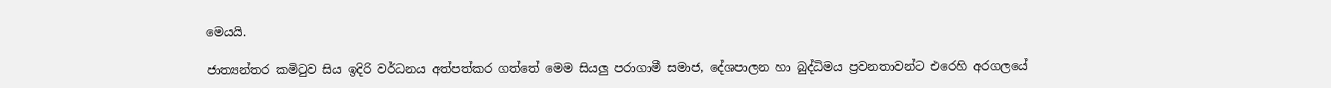මෙයයි.

ජාත්‍යන්තර කමිටුව සිය ඉදිරි වර්ධනය අත්පත්කර ගත්තේ මෙම සියලු පරාගාමී සමාජ, දේශපාලන හා බුද්ධිමය ප්‍රවනතාවන්ට එරෙහි අරගලයේ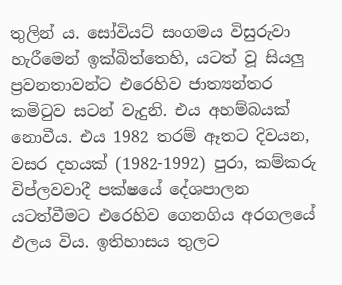තුලින් ය. සෝවියට් සංගමය විසුරුවා හැරීමෙන් ඉක්බිත්තෙහි, යටත් වූ සියලු ප්‍රවනතාවන්ට එරෙහිව ජාත්‍යන්තර කමිටුව සටන් වැදුනි. එය අහම්බයක් නොවීය. එය 1982 තරම් ඈතට දිවයන, වසර දහයක් (1982-1992) පුරා, කම්කරු විප්ලවවාදී පක්ෂයේ දේශපාලන යටත්වීමට එරෙහිව ගෙනගිය අරගලයේ ඵලය විය. ඉතිහාසය තුලට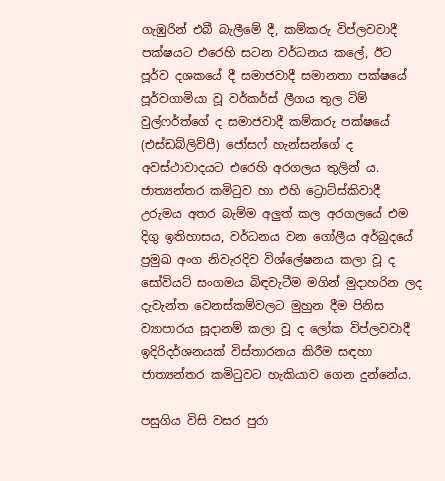ගැඹුරින් එබී බැලීමේ දී, කම්කරු විප්ලවවාදී පක්ෂයට එරෙහි සටන වර්ධනය කලේ, ඊට පූර්ව දශකයේ දී සමාජවාදී සමානතා පක්ෂයේ පූර්වගාමියා වූ වර්කර්ස් ලීගය තුල ටිම් වුල්ෆර්ත්ගේ ද සමාජවාදී කම්කරු පක්ෂයේ (එස්ඩබ්ලිව්පී) ජෝසෆ් හැන්සන්ගේ ද අවස්ථාවාදයට එරෙහි අරගලය තුලින් ය. ජාත්‍යන්තර කමිටුව හා එහි ට්‍රොට්ස්කිවාදී උරුමය අතර බැම්ම අලුත් කල අරගලයේ එම දිගු ඉතිහාසය, වර්ධනය වන ගෝලීය අර්බුදයේ ප්‍රමුඛ අංග නිවැරදිව විශ්ලේෂනය කලා වූ ද සෝවියට් සංගමය බිඳවැටීම මගින් මුදාහරින ලද දැවැන්ත වෙනස්කම්වලට මුහුන දීම පිනිස ව්‍යාපාරය සූදානම් කලා වූ ද ලෝක විප්ලවවාදී ඉදිරිදර්ශනයක් විස්තාරනය කිරීම සඳහා ජාත්‍යන්තර කමිටුවට හැකියාව ගෙන දුන්නේය.

පසුගිය විසි වසර පුරා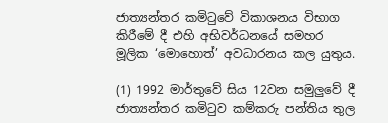ජාත්‍යන්තර කමිටුවේ විකාශනය විභාග කිරීමේ දී එහි අභිවර්ධනයේ සමහර මූලික ‘මොහොත්’ අවධාරනය කල යුතුය.

(1) 1992 මාර්තුවේ සිය 12වන සමුලුවේ දී ජාත්‍යන්තර කමිටුව කම්කරු පන්තිය තුල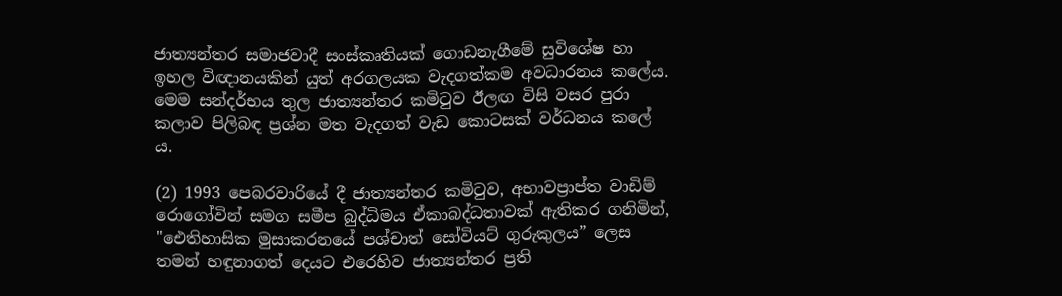ජාත්‍යන්තර සමාජවාදී සංස්කෘතියක් ගොඩනැගීමේ සුවිශේෂ හා ඉහල විඥානයකින් යුත් අරගලයක වැදගත්කම අවධාරනය කලේය. මෙම සන්දර්භය තුල ජාත්‍යන්තර කමිටුව ඊලඟ විසි වසර පුරා කලාව පිලිබඳ ප්‍රශ්න මත වැදගත් වැඩ කොටසක් වර්ධනය කලේ ය.

(2) 1993 පෙබරවාරියේ දී ජාත්‍යන්තර කමිටුව, අභාවප්‍රාප්ත වාඩිම් රොගෝවින් සමග සමීප බුද්ධිමය ඒකාබද්ධතාවක් ඇතිකර ගනිමින්, "ඓතිහාසික මුසාකරනයේ පශ්චාත් සෝවියට් ගුරුකුලය” ලෙස තමන් හඳුනාගත් දෙයට එරෙහිව ජාත්‍යන්තර ප්‍රති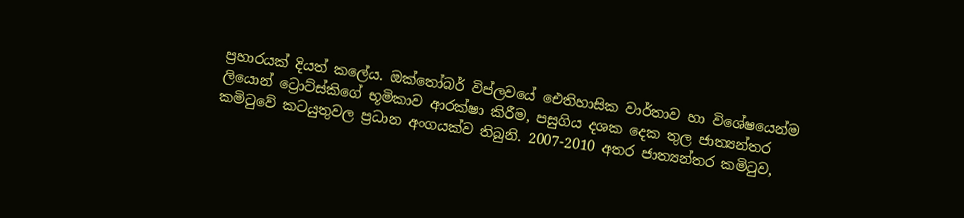ප්‍රහාරයක් දියත් කලේය. ඔක්තෝබර් විප්ලවයේ ඓතිහාසික වාර්තාව හා විශේෂයෙන්ම ලියොන් ට්‍රොට්ස්කිගේ භූමිකාව ආරක්ෂා කිරීම, පසුගිය දශක දෙක තුල ජාත්‍යන්තර කමිටුවේ කටයුතුවල ප්‍රධාන අංගයක්ව තිබුනි. 2007-2010 අතර ජාත්‍යන්තර කමිටුව,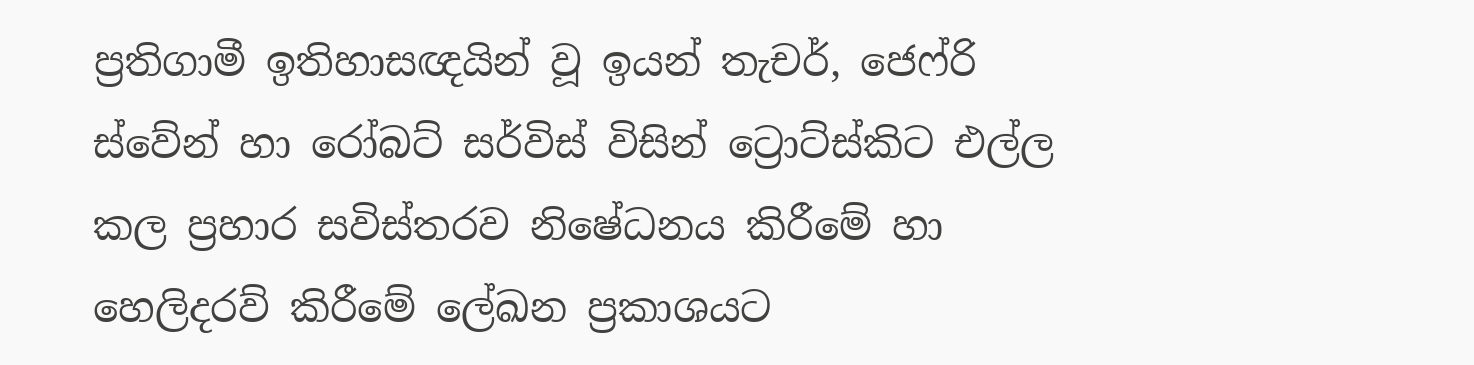ප්‍රතිගාමී ඉතිහාසඥයින් වූ ඉයන් තැචර්, ජෙෆ්රි ස්වේන් හා රෝබට් සර්විස් විසින් ට්‍රොට්ස්කිට එල්ල කල ප්‍රහාර සවිස්තරව නිෂේධනය කිරීමේ හා හෙලිදරව් කිරීමේ ලේඛන ප්‍රකාශයට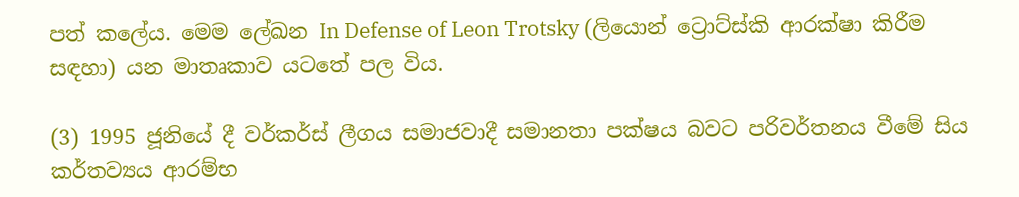පත් කලේය. මෙම ලේඛන In Defense of Leon Trotsky (ලියොන් ට්‍රොට්ස්කි ආරක්ෂා කිරීම සඳහා) යන මාතෘකාව යටතේ පල විය.

(3) 1995 ජූනියේ දී වර්කර්ස් ලීගය සමාජවාදී සමානතා පක්ෂය බවට පරිවර්තනය වීමේ සිය කර්තව්‍යය ආරම්භ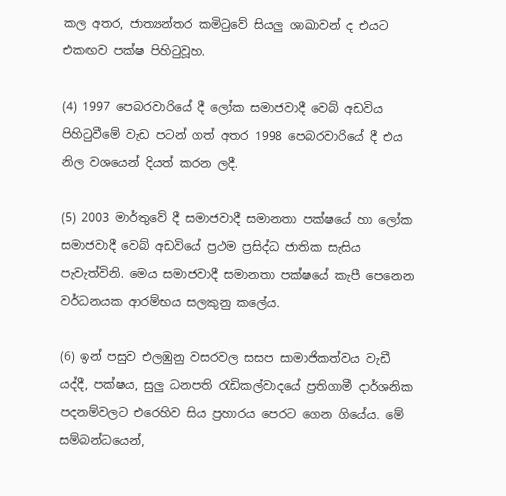කල අතර, ජාත්‍යන්තර කමිටුවේ සියලු ශාඛාවන් ද එයට එකඟව පක්ෂ පිහිටුවූහ.

(4) 1997 පෙබරවාරියේ දී ලෝක සමාජවාදී වෙබ් අඩවිය පිහිටුවීමේ වැඩ පටන් ගත් අතර 1998 පෙබරවාරියේ දී එය නිල වශයෙන් දියත් කරන ලදී.

(5) 2003 මාර්තුවේ දී සමාජවාදී සමානතා පක්ෂයේ හා ලෝක සමාජවාදී වෙබ් අඩවියේ ප්‍රථම ප්‍රසිද්ධ ජාතික සැසිය පැවැත්විනි. මෙය සමාජවාදී සමානතා පක්ෂයේ කැපී පෙනෙන වර්ධනයක ආරම්භය සලකුනු කලේය.

(6) ඉන් පසුව එලඹුනු වසරවල සසප සාමාජිකත්වය වැඩී යද්දී, පක්ෂය, සුලු ධනපති රැඩිකල්වාදයේ ප්‍රතිගාමී දාර්ශනික පදනම්වලට එරෙහිව සිය ප්‍රහාරය පෙරට ගෙන ගියේය. මේ සම්බන්ධයෙන්,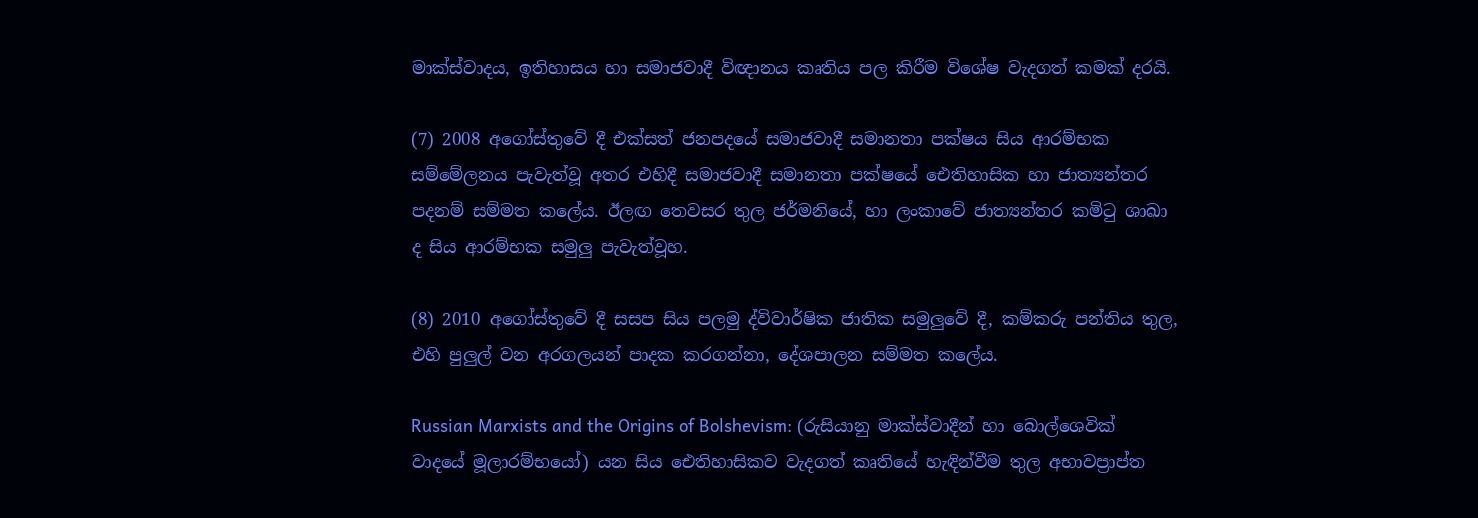මාක්ස්වාදය, ඉතිහාසය හා සමාජවාදී විඥානය කෘතිය පල කිරීම විශේෂ වැදගත් කමක් දරයි.

(7) 2008 අගෝස්තුවේ දී එක්සත් ජනපදයේ සමාජවාදී සමානතා පක්ෂය සිය ආරම්භක සම්මේලනය පැවැත්වූ අතර එහිදී සමාජවාදී සමානතා පක්ෂයේ ඓතිහාසික හා ජාත්‍යන්තර පදනම් සම්මත කලේය. ඊලඟ තෙවසර තුල ජර්මනියේ, හා ලංකාවේ ජාත්‍යන්තර කමිටු ශාඛා ද සිය ආරම්භක සමුලු පැවැත්වූහ.

(8) 2010 අගෝස්තුවේ දී සසප සිය පලමු ද්විවාර්ෂික ජාතික සමුලුවේ දී, කම්කරු පන්තිය තුල, එහි පුලුල් වන අරගලයන් පාදක කරගන්නා, දේශපාලන සම්මත කලේය.

Russian Marxists and the Origins of Bolshevism: (රුසියානු මාක්ස්වාදීන් හා බොල්ශෙවික් වාදයේ මූලාරම්භයෝ) යන සිය ඓතිහාසිකව වැදගත් කෘතියේ හැඳින්වීම තුල අභාවප්‍රාප්ත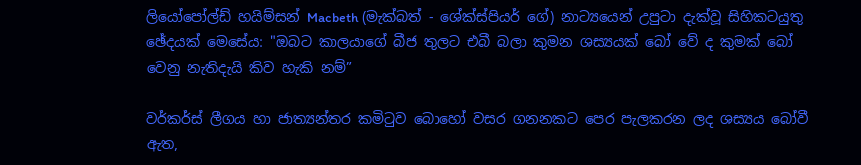ලියෝපෝල්ඩ් හයිම්සන් Macbeth (මැක්බත් - ශේක්ස්පියර් ගේ) නාට්‍යයෙන් උපුටා දැක්වූ සිහිකටයුතු ඡේදයක් මෙසේය: "ඔබට කාලයාගේ බීජ තුලට එබී බලා කුමන ශස්‍යයක් බෝ වේ ද කුමක් බෝ වෙනු නැතිදැයි කිව හැකි නම්”

වර්කර්ස් ලීගය හා ජාත්‍යන්තර කමිටුව බොහෝ වසර ගනනකට පෙර පැලකරන ලද ශස්‍යය බෝවී ඇත,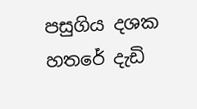පසුගිය දශක හතරේ දැඩි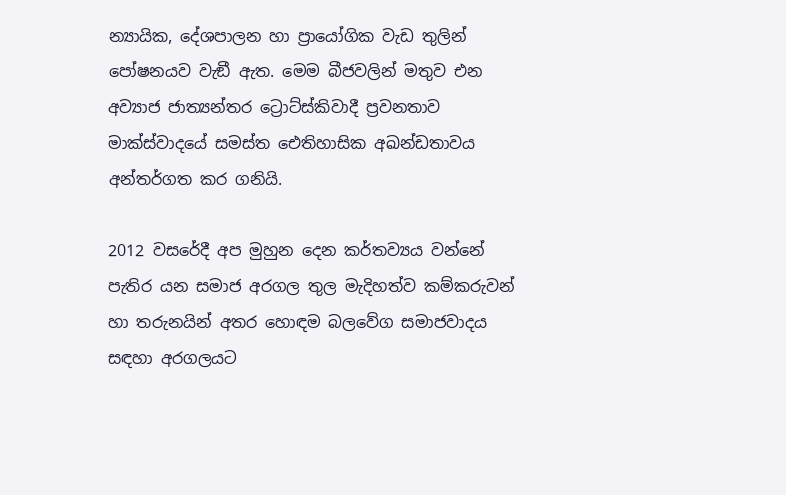න්‍යායික, දේශපාලන හා ප්‍රායෝගික වැඩ තුලින් පෝෂනයව වැඞී ඇත. මෙම බීජවලින් මතුව එන අව්‍යාජ ජාත්‍යන්තර ට්‍රොට්ස්කිවාදී ප්‍රවනතාව මාක්ස්වාදයේ සමස්ත ඓතිහාසික අඛන්ඩතාවය අන්තර්ගත කර ගනියි.

2012 වසරේදී අප මුහුන දෙන කර්තව්‍යය වන්නේ පැතිර යන සමාජ අරගල තුල මැදිහත්ව කම්කරුවන් හා තරුනයින් අතර හොඳම බලවේග සමාජවාදය සඳහා අරගලයට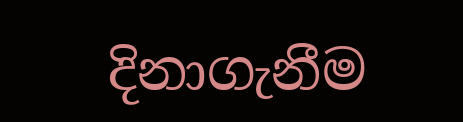දිනාගැනීම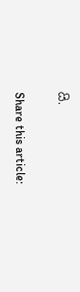යි.

Share this article: